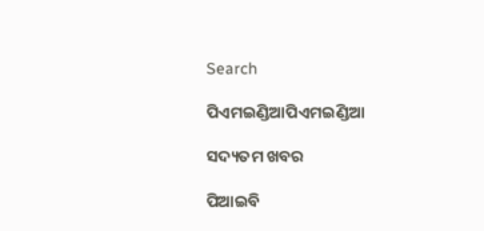Search

ପିଏମଇଣ୍ଡିଆପିଏମଇଣ୍ଡିଆ

ସଦ୍ୟତମ ଖବର

ପିଆଇବି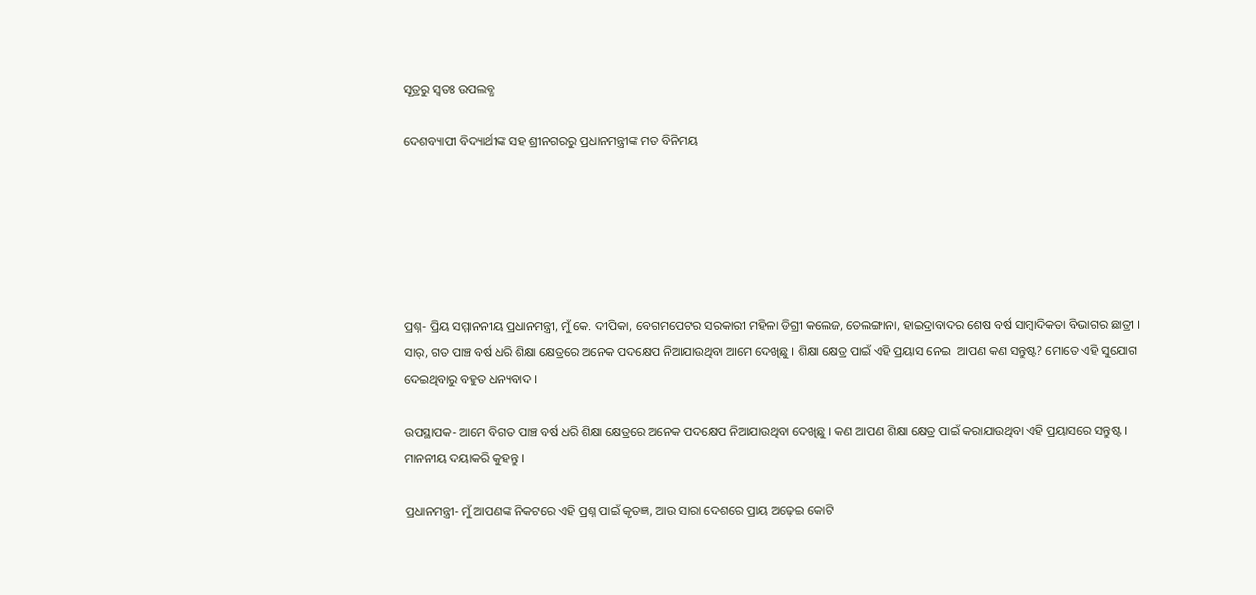ସୂତ୍ରରୁ ସ୍ବତଃ ଉପଲବ୍ଧ

ଦେଶବ୍ୟାପୀ ବିଦ୍ୟାର୍ଥୀଙ୍କ ସହ ଶ୍ରୀନଗରରୁ ପ୍ରଧାନମନ୍ତ୍ରୀଙ୍କ ମତ ବିନିମୟ






ପ୍ରଶ୍ନ- ପ୍ରିୟ ସମ୍ମାନନୀୟ ପ୍ରଧାନମନ୍ତ୍ରୀ, ମୁଁ କେ. ଦୀପିକା, ବେଗମପେଟର ସରକାରୀ ମହିଳା ଡିଗ୍ରୀ କଲେଜ, ତେଲଙ୍ଗାନା, ହାଇଦ୍ରାବାଦର ଶେଷ ବର୍ଷ ସାମ୍ବାଦିକତା ବିଭାଗର ଛାତ୍ରୀ । ସାର୍, ଗତ ପାଞ୍ଚ ବର୍ଷ ଧରି ଶିକ୍ଷା କ୍ଷେତ୍ରରେ ଅନେକ ପଦକ୍ଷେପ ନିଆଯାଉଥିବା ଆମେ ଦେଖିଛୁ । ଶିକ୍ଷା କ୍ଷେତ୍ର ପାଇଁ ଏହି ପ୍ରୟାସ ନେଇ  ଆପଣ କଣ ସନ୍ତୁଷ୍ଟ? ମୋତେ ଏହି ସୁଯୋଗ ଦେଇଥିବାରୁ ବହୁତ ଧନ୍ୟବାଦ ।

ଉପସ୍ଥାପକ- ଆମେ ବିଗତ ପାଞ୍ଚ ବର୍ଷ ଧରି ଶିକ୍ଷା କ୍ଷେତ୍ରରେ ଅନେକ ପଦକ୍ଷେପ ନିଆଯାଉଥିବା ଦେଖିଛୁ । କଣ ଆପଣ ଶିକ୍ଷା କ୍ଷେତ୍ର ପାଇଁ କରାଯାଉଥିବା ଏହି ପ୍ରୟାସରେ ସନ୍ତୁଷ୍ଟ । ମାନନୀୟ ଦୟାକରି କୁହନ୍ତୁ ।

ପ୍ରଧାନମନ୍ତ୍ରୀ- ମୁଁ ଆପଣଙ୍କ ନିକଟରେ ଏହି ପ୍ରଶ୍ନ ପାଇଁ କୃତଜ୍ଞ, ଆଉ ସାରା ଦେଶରେ ପ୍ରାୟ ଅଢ଼େଇ କୋଟି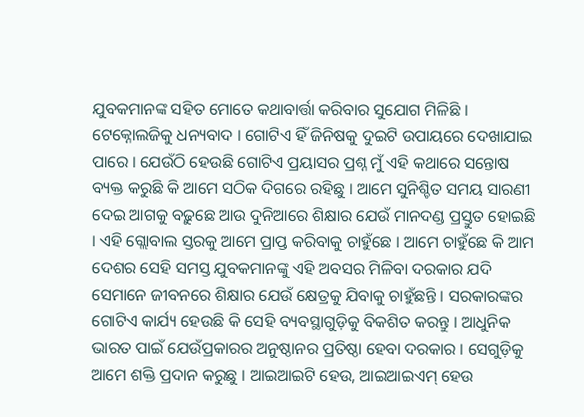ଯୁବକମାନଙ୍କ ସହିତ ମୋତେ କଥାବାର୍ତ୍ତା କରିବାର ସୁଯୋଗ ମିଳିଛି । ଟେକ୍ନୋଲଜିକୁ ଧନ୍ୟବାଦ । ଗୋଟିଏ ହିଁ ଜିନିଷକୁ ଦୁଇଟି ଉପାୟରେ ଦେଖାଯାଇ ପାରେ । ଯେଉଁଠି ହେଉଛି ଗୋଟିଏ ପ୍ରୟାସର ପ୍ରଶ୍ନ ମୁଁ ଏହି କଥାରେ ସନ୍ତୋଷ ବ୍ୟକ୍ତ କରୁଛି କି ଆମେ ସଠିକ ଦିଗରେ ରହିଛୁ । ଆମେ ସୁନିଶ୍ଚିତ ସମୟ ସାରଣୀ ଦେଇ ଆଗକୁ ବଢ଼ୁଛେ ଆଉ ଦୁନିଆରେ ଶିକ୍ଷାର ଯେଉଁ ମାନଦଣ୍ଡ ପ୍ରସ୍ତୁତ ହୋଇଛି । ଏହି ଗ୍ଲୋବାଲ ସ୍ତରକୁ ଆମେ ପ୍ରାପ୍ତ କରିବାକୁ ଚାହୁଁଛେ । ଆମେ ଚାହୁଁଛେ କି ଆମ ଦେଶର ସେହି ସମସ୍ତ ଯୁବକମାନଙ୍କୁ ଏହି ଅବସର ମିଳିବା ଦରକାର ଯଦି ସେମାନେ ଜୀବନରେ ଶିକ୍ଷାର ଯେଉଁ କ୍ଷେତ୍ରକୁ ଯିବାକୁ ଚାହୁଁଛନ୍ତି । ସରକାରଙ୍କର ଗୋଟିଏ କାର୍ଯ୍ୟ ହେଉଛି କି ସେହି ବ୍ୟବସ୍ଥାଗୁଡ଼ିକୁ ବିକଶିତ କରନ୍ତୁ । ଆଧୁନିକ ଭାରତ ପାଇଁ ଯେଉଁପ୍ରକାରର ଅନୁଷ୍ଠାନର ପ୍ରତିଷ୍ଠା ହେବା ଦରକାର । ସେଗୁଡ଼ିକୁ ଆମେ ଶକ୍ତି ପ୍ରଦାନ କରୁଛୁ । ଆଇଆଇଟି ହେଉ, ଆଇଆଇଏମ୍ ହେଉ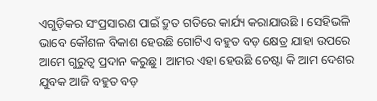ଏଗୁଡ଼ିକର ସଂପ୍ରସାରଣ ପାଇଁ ଦ୍ରୁତ ଗତିରେ କାର୍ଯ୍ୟ କରାଯାଉଛି । ସେହିଭଳି ଭାବେ କୌଶଳ ବିକାଶ ହେଉଛି ଗୋଟିଏ ବହୁତ ବଡ଼ କ୍ଷେତ୍ର ଯାହା ଉପରେ ଆମେ ଗୁରୁତ୍ୱ ପ୍ରଦାନ କରୁଛୁ । ଆମର ଏହା ହେଉଛି ଚେଷ୍ଟା କି ଆମ ଦେଶର ଯୁବକ ଆଜି ବହୁତ ବଡ଼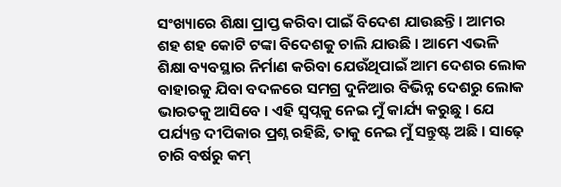ସଂଖ୍ୟାରେ ଶିକ୍ଷା ପ୍ରାପ୍ତ କରିବା ପାଇଁ ବିଦେଶ ଯାଉଛନ୍ତି । ଆମର ଶହ ଶହ କୋଟି ଟଙ୍କା ବିଦେଶକୁ ଚାଲି ଯାଉଛି । ଆମେ ଏଭଳି ଶିକ୍ଷା ବ୍ୟବସ୍ଥାର ନିର୍ମାଣ କରିବା ଯେଉଁଥିପାଇଁ ଆମ ଦେଶର ଲୋକ ବାହାରକୁ ଯିବା ବଦଳରେ ସମଗ୍ର ଦୁନିଆର ବିଭିନ୍ନ ଦେଶରୁ ଲୋକ ଭାରତକୁ ଆସିବେ । ଏହି ସ୍ୱପ୍ନକୁ ନେଇ ମୁଁ କାର୍ଯ୍ୟ କରୁଛୁ । ଯେ ପର୍ଯ୍ୟନ୍ତ ଦୀପିକାର ପ୍ରଶ୍ନ ରହିଛି, ତାକୁ ନେଇ ମୁଁ ସନ୍ତୁଷ୍ଟ ଅଛି । ସାଢ଼େ ଚାରି ବର୍ଷରୁ କମ୍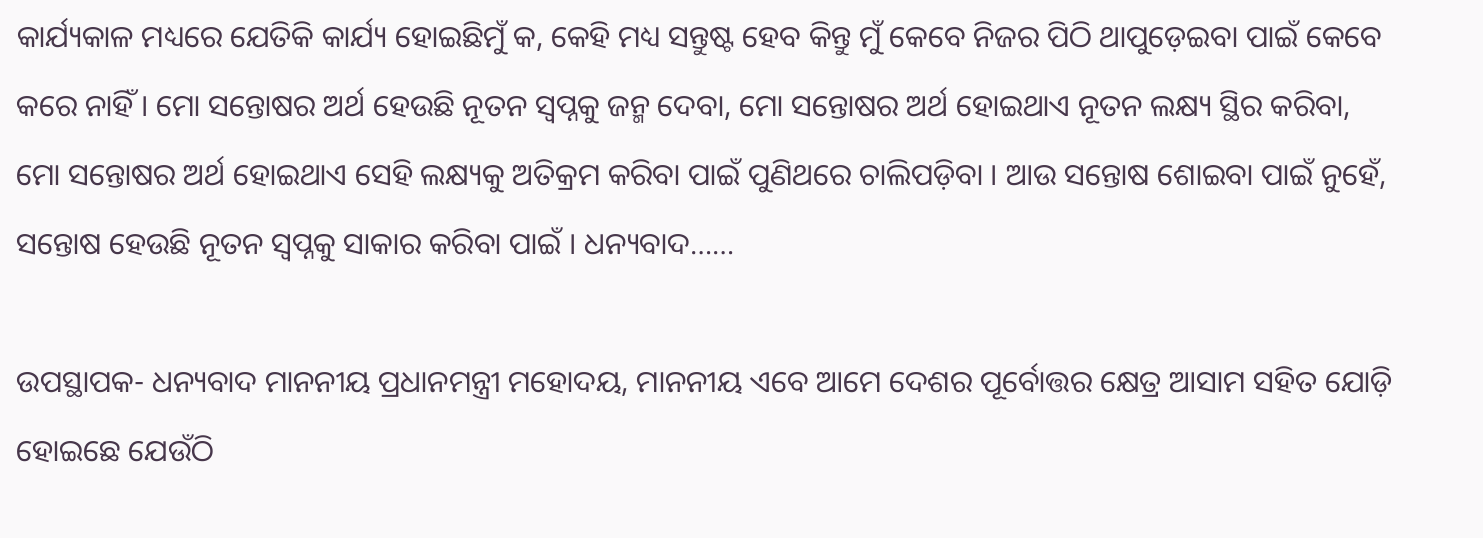କାର୍ଯ୍ୟକାଳ ମଧ୍ୟରେ ଯେତିକି କାର୍ଯ୍ୟ ହୋଇଛିମୁଁ କ, କେହି ମଧ୍ୟ ସନ୍ତୁଷ୍ଟ ହେବ କିନ୍ତୁ ମୁଁ କେବେ ନିଜର ପିଠି ଥାପୁଡ଼େଇବା ପାଇଁ କେବେ କରେ ନାହିଁ । ମୋ ସନ୍ତୋଷର ଅର୍ଥ ହେଉଛି ନୂତନ ସ୍ୱପ୍ନକୁ ଜନ୍ମ ଦେବା, ମୋ ସନ୍ତୋଷର ଅର୍ଥ ହୋଇଥାଏ ନୂତନ ଲକ୍ଷ୍ୟ ସ୍ଥିର କରିବା, ମୋ ସନ୍ତୋଷର ଅର୍ଥ ହୋଇଥାଏ ସେହି ଲକ୍ଷ୍ୟକୁ ଅତିକ୍ରମ କରିବା ପାଇଁ ପୁଣିଥରେ ଚାଲିପଡ଼ିବା । ଆଉ ସନ୍ତୋଷ ଶୋଇବା ପାଇଁ ନୁହେଁ, ସନ୍ତୋଷ ହେଉଛି ନୂତନ ସ୍ୱପ୍ନକୁ ସାକାର କରିବା ପାଇଁ । ଧନ୍ୟବାଦ……

ଉପସ୍ଥାପକ- ଧନ୍ୟବାଦ ମାନନୀୟ ପ୍ରଧାନମନ୍ତ୍ରୀ ମହୋଦୟ, ମାନନୀୟ ଏବେ ଆମେ ଦେଶର ପୂର୍ବୋତ୍ତର କ୍ଷେତ୍ର ଆସାମ ସହିତ ଯୋଡ଼ି ହୋଇଛେ ଯେଉଁଠି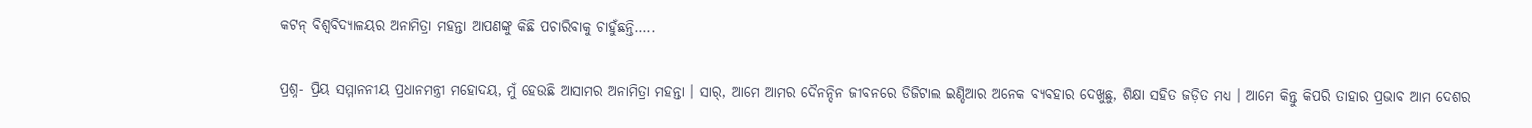କଟନ୍ ବିଶ୍ୱବିଦ୍ୟାଳୟର ଅନାମିତ୍ରା ମହନ୍ତା ଆପଣଙ୍କୁ କିଛି ପଚାରିବାକୁ ଚାହୁଁଛନ୍ତି…..

ପ୍ରଶ୍ନ- ପ୍ରିୟ ସମ୍ମାନନୀୟ ପ୍ରଧାନମନ୍ତ୍ରୀ ମହୋଦୟ, ମୁଁ ହେଉଛି ଆସାମର ଅନାମିତ୍ରା ମହନ୍ତା । ସାର୍, ଆମେ ଆମର ଦୈନନ୍ଦିନ ଜୀବନରେ ଡିଜିଟାଲ ଇଣ୍ଡିଆର ଅନେକ ବ୍ୟବହାର ଦେଖୁଛୁ, ଶିକ୍ଷା ସହିତ ଜଡ଼ିତ ମଧ୍ୟ । ଆମେ କିନ୍ତୁ କିପରି ତାହାର ପ୍ରଭାବ ଆମ ଦେଶର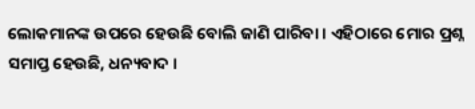ଲୋକମାନଙ୍କ ଉପରେ ହେଉଛି ବୋଲି ଜାଣି ପାରିବା । ଏହିଠାରେ ମୋର ପ୍ରଶ୍ନ ସମାପ୍ତ ହେଉଛି, ଧନ୍ୟବାଦ ।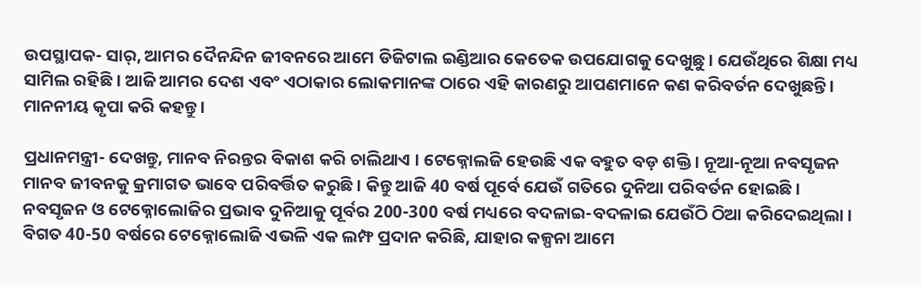ଉପସ୍ଥାପକ- ସାର୍, ଆମର ଦୈନନ୍ଦିନ ଜୀବନରେ ଆମେ ଡିଜିଟାଲ ଇଣ୍ଡିଆର କେତେକ ଉପଯୋଗକୁ ଦେଖୁଛୁ । ଯେଉଁଥିରେ ଶିକ୍ଷା ମଧ୍ୟ ସାମିଲ ରହିଛି । ଆଜି ଆମର ଦେଶ ଏବଂ ଏଠାକାର ଲୋକମାନଙ୍କ ଠାରେ ଏହି କାରଣରୁ ଆପଣମାନେ କଣ କରିବର୍ତନ ଦେଖୁଛନ୍ତି । ମାନନୀୟ କୃପା କରି କହନ୍ତୁ ।

ପ୍ରଧାନମନ୍ତ୍ରୀ- ଦେଖନ୍ତୁ, ମାନବ ନିରନ୍ତର ବିକାଶ କରି ଚାଲିଥାଏ । ଟେକ୍ନୋଲଜି ହେଉଛି ଏକ ବହୁତ ବଡ଼ ଶକ୍ତି । ନୂଆ-ନୂଆ ନବସୃଜନ ମାନବ ଜୀବନକୁ କ୍ରମାଗତ ଭାବେ ପରିବର୍ତ୍ତିତ କରୁଛି । କିନ୍ତୁ ଆଜି 40 ବର୍ଷ ପୂର୍ବେ ଯେଉଁ ଗତିରେ ଦୁନିଆ ପରିବର୍ତନ ହୋଇଛି । ନବସୃଜନ ଓ ଟେକ୍ନୋଲୋଜିର ପ୍ରଭାବ ଦୁନିଆକୁ ପୂର୍ବର 200-300 ବର୍ଷ ମଧ୍ୟରେ ବଦଳାଇ-ବଦଳାଇ ଯେଉଁଠି ଠିଆ କରିଦେଇଥିଲା । ବିଗତ 40-50 ବର୍ଷରେ ଟେକ୍ନୋଲୋଜି ଏଭଳି ଏକ ଲମ୍ଫ ପ୍ରଦାନ କରିଛି, ଯାହାର କଳ୍ପନା ଆମେ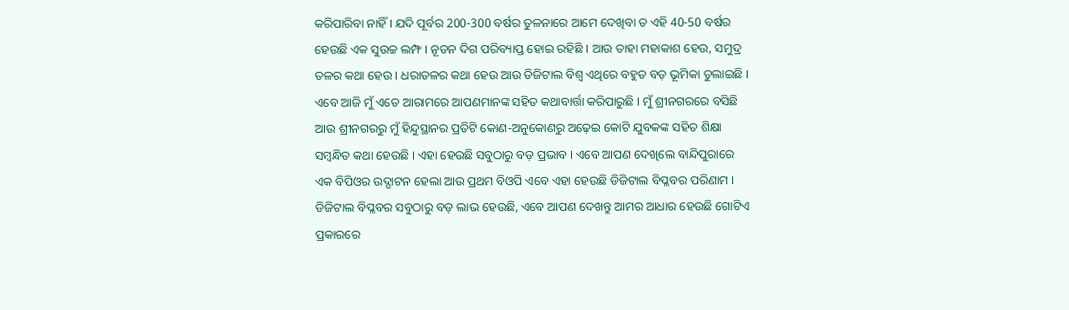କରିପାରିବା ନାହିଁ । ଯଦି ପୂର୍ବର 200-300 ବର୍ଷର ତୁଳନାରେ ଆମେ ଦେଖିବା ତ ଏହି 40-50 ବର୍ଷର ହେଉଛି ଏକ ସୁଉଚ୍ଚ ଲମ୍ଫ । ନୂତନ ଦିଗ ପରିବ୍ୟାପ୍ତ ହୋଇ ରହିଛି । ଆଉ ତାହା ମହାକାଶ ହେଉ, ସମୁଦ୍ର ତଳର କଥା ହେଉ । ଧରାତଳର କଥା ହେଉ ଆଉ ଡିଜିଟାଲ ବିଶ୍ୱ ଏଥିରେ ବହୁତ ବଡ଼ ଭୂମିକା ତୁଲାଇଛି । ଏବେ ଆଜି ମୁଁ ଏତେ ଆରାମରେ ଆପଣମାନଙ୍କ ସହିତ କଥାବାର୍ତ୍ତା କରିପାରୁଛି । ମୁଁ ଶ୍ରୀନଗରରେ ବସିଛି ଆଉ ଶ୍ରୀନଗରରୁ ମୁଁ ହିନ୍ଦୁସ୍ଥାନର ପ୍ରତିଟି କୋଣ-ଅନୁକୋଣରୁ ଅଢ଼େଇ କୋଟି ଯୁବକଙ୍କ ସହିତ ଶିକ୍ଷା ସମ୍ବନ୍ଧିତ କଥା ହେଉଛି । ଏହା ହେଉଛି ସବୁଠାରୁ ବଡ଼ ପ୍ରଭାବ । ଏବେ ଆପଣ ଦେଖିଲେ ବାନ୍ଦିପୁରାରେ ଏକ ବିପିଓର ଉଦ୍ଘାଟନ ହେଲା ଆଉ ପ୍ରଥମ ବିଓପି ଏବେ ଏହା ହେଉଛି ଡିଜିଟାଲ ବିପ୍ଳବର ପରିଣାମ । ଡିଜିଟାଲ ବିପ୍ଳବର ସବୁଠାରୁ ବଡ଼ ଲାଭ ହେଉଛି, ଏବେ ଆପଣ ଦେଖନ୍ତୁ ଆମର ଆଧାର ହେଉଛି ଗୋଟିଏ ପ୍ରକାରରେ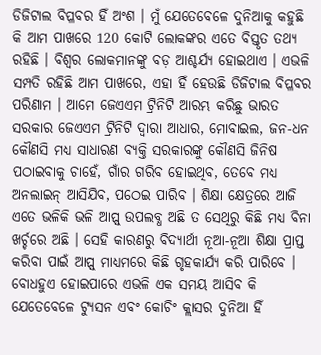ଡିଜିଟାଲ ବିପ୍ଳବର ହିଁ ଅଂଶ । ମୁଁ ଯେତେବେଳେ ଦୁନିଆକୁ କହୁଛି କି ଆମ ପାଖରେ 120 କୋଟି ଲୋକଙ୍କର ଏତେ ବିସ୍ତୃତ ତଥ୍ୟ ରହିଛି । ବିଶ୍ୱର ଲୋକମାନଙ୍କୁ ବଡ଼ ଆଶ୍ଚର୍ଯ୍ୟ ହୋଇଥାଏ । ଏଭଳି ସମ୍ପତି ରହିଛି ଆମ ପାଖରେ, ଏହା ହିଁ ହେଉଛି ଡିଜିଟାଲ ବିପ୍ଳବର ପରିଣାମ । ଆମେ ଜେଏଏମ ଟ୍ରିନିଟି ଆରମ୍ଭ କରିଛୁ ଭାରତ ସରକାର ଜେଏଏମ ଟ୍ରିନିଟି ଦ୍ୱାରା ଆଧାର, ମୋବାଇଲ, ଜନ-ଧନ କୌଣସି ମଧ୍ୟ ସାଧାରଣ ବ୍ୟକ୍ତି ସରକାରଙ୍କୁ କୌଣସି ଜିନିଷ ପଠାଇବାକୁ ଚାହେଁ, ଗାଁର ଗରିବ ହୋଇଥିବ, ତେବେ ମଧ୍ୟ ଅନଲାଇନ୍ ଆସିଯିବ, ପଠେଇ ପାରିବ । ଶିକ୍ଷା କ୍ଷେତ୍ରରେ ଆଜି ଏତେ ଭଳିକି ଭଳି ଆପ୍ସ୍ ଉପଲବ୍ଧ ଅଛି ତ ସେଥିରୁ କିଛି ମଧ୍ୟ ବିନା ଖର୍ଚ୍ଚରେ ଅଛି । ସେହି କାରଣରୁ ବିଦ୍ୟାର୍ଥୀ ନୂଆ-ନୂଆ ଶିକ୍ଷା ପ୍ରାପ୍ତ କରିବା ପାଇଁ ଆପ୍ସ୍ ମାଧ୍ୟମରେ କିଛି ଗୃହକାର୍ଯ୍ୟ କରି ପାରିବେ । ବୋଧହୁଏ ହୋଇପାରେ ଏଭଳି ଏକ ସମୟ ଆସିବ କି ଯେତେବେଳେ ଟ୍ୟୁସନ ଏବଂ କୋଚିଂ କ୍ଲାସର ଦୁନିଆ ହିଁ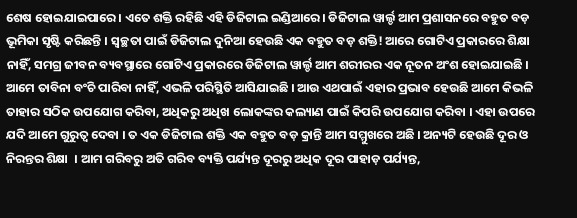ଶେଷ ହୋଇଯାଇପାରେ । ଏତେ ଶକ୍ତି ରହିଛି ଏହି ଡିଜିଟାଲ ଇଣ୍ଡିଆରେ । ଡିଜିଟାଲ ୱାର୍ଲ୍ଡ ଆମ ପ୍ରଶାସନରେ ବହୁତ ବଡ଼ ଭୂମିକା ସୃଷ୍ଟି କରିଛନ୍ତି । ସ୍ୱଚ୍ଛତା ପାଇଁ ଡିଜିଟାଲ ଦୁନିଆ ହେଉଛି ଏକ ବହୁତ ବଡ଼ ଶକ୍ତି! ଆରେ ଗୋଟିଏ ପ୍ରକାରରେ ଶିକ୍ଷା ନାହିଁ, ସମଗ୍ର ଜୀବନ ବ୍ୟବସ୍ଥାରେ ଗୋଟିଏ ପ୍ରକାରରେ ଡିଜିଟାଲ ୱାର୍ଲ୍ଡ ଆମ ଶରୀରର ଏକ ନୂତନ ଅଂଶ ହୋଇଯାଇଛି । ଆମେ ତାବିନା ବଂଚି ପାରିବା ନାହିଁ, ଏଭଳି ପରିସ୍ଥିତି ଆସିଯାଇଛି । ଆଉ ଏଥପାଇଁ ଏହାର ପ୍ରଭାବ ହେଉଛି ଆମେ କିଭଳି ତାହାର ସଠିକ ଉପଯୋଗ କରିବା, ଅଧିକରୁ ଅଧିଖ ଲୋକଙ୍କର କଲ୍ୟାଣ ପାଇଁ କିପରି ଉପଯୋଗ କରିବା । ଏହା ଉପରେ ଯଦି ଆମେ ଗୁରୁତ୍ୱ ଦେବା । ତ ଏକ ଡିଜିଟାଲ ଶକ୍ତି ଏକ ବହୁତ ବଡ଼ କ୍ରାନ୍ତି ଆମ ସମ୍ମୁଖରେ ଅଛି । ଅନ୍ୟଟି ହେଉଛି ଦୂର ଓ ନିରନ୍ତର ଶିକ୍ଷା  । ଆମ ଗରିବରୁ ଅତି ଗରିବ ବ୍ୟକ୍ତି ପର୍ଯ୍ୟନ୍ତ ଦୂରରୁ ଅଧିକ ଦୂର ପାହାଡ଼ ପର୍ଯ୍ୟନ୍ତ,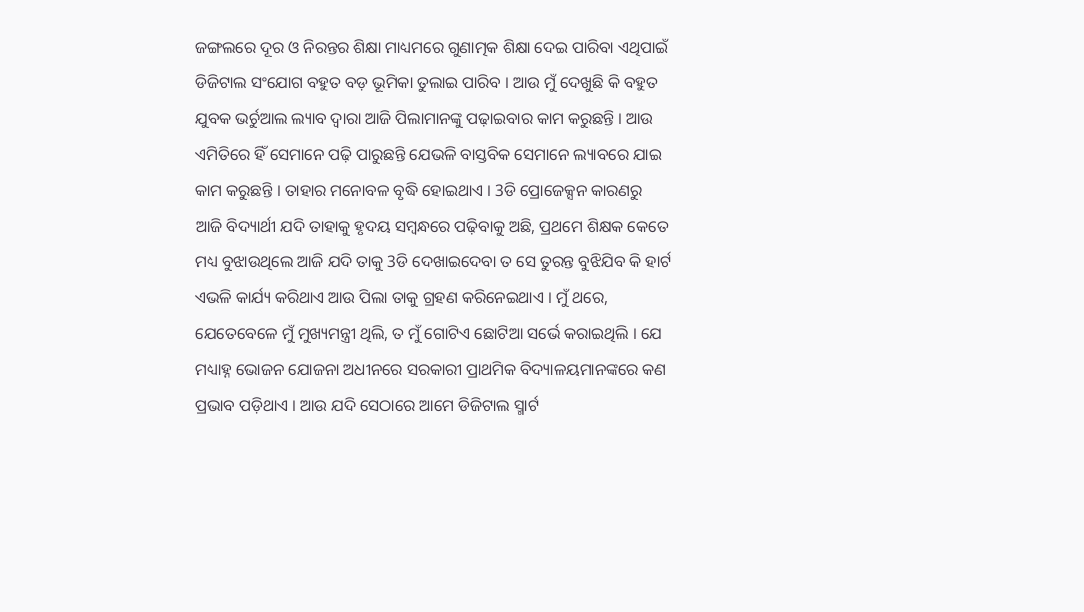ଜଙ୍ଗଲରେ ଦୂର ଓ ନିରନ୍ତର ଶିକ୍ଷା ମାଧ୍ୟମରେ ଗୁଣାତ୍ମକ ଶିକ୍ଷା ଦେଇ ପାରିବା ଏଥିପାଇଁ ଡିଜିଟାଲ ସଂଯୋଗ ବହୁତ ବଡ଼ ଭୂମିକା ତୁଲାଇ ପାରିବ । ଆଉ ମୁଁ ଦେଖୁଛି କି ବହୁତ ଯୁବକ ଭର୍ଚୁଆଲ ଲ୍ୟାବ ଦ୍ୱାରା ଆଜି ପିଲାମାନଙ୍କୁ ପଢ଼ାଇବାର କାମ କରୁଛନ୍ତି । ଆଉ ଏମିତିରେ ହିଁ ସେମାନେ ପଢ଼ି ପାରୁଛନ୍ତି ଯେଭଳି ବାସ୍ତବିକ ସେମାନେ ଲ୍ୟାବରେ ଯାଇ କାମ କରୁଛନ୍ତି । ତାହାର ମନୋବଳ ବୃଦ୍ଧି ହୋଇଥାଏ । 3ଡି ପ୍ରୋଜେକ୍ସନ କାରଣରୁ ଆଜି ବିଦ୍ୟାର୍ଥୀ ଯଦି ତାହାକୁ ହୃଦୟ ସମ୍ବନ୍ଧରେ ପଢ଼ିବାକୁ ଅଛି, ପ୍ରଥମେ ଶିକ୍ଷକ କେତେ ମଧ୍ୟ ବୁଝାଉଥିଲେ ଆଜି ଯଦି ତାକୁ 3ଡି ଦେଖାଇଦେବା ତ ସେ ତୁରନ୍ତ ବୁଝିଯିବ କି ହାର୍ଟ ଏଭଳି କାର୍ଯ୍ୟ କରିଥାଏ ଆଉ ପିଲା ତାକୁ ଗ୍ରହଣ କରିନେଇଥାଏ । ମୁଁ ଥରେ, ଯେତେବେଳେ ମୁଁ ମୁଖ୍ୟମନ୍ତ୍ରୀ ଥିଲି, ତ ମୁଁ ଗୋଟିଏ ଛୋଟିଆ ସର୍ଭେ କରାଇଥିଲି । ଯେ ମଧ୍ୟାହ୍ନ ଭୋଜନ ଯୋଜନା ଅଧୀନରେ ସରକାରୀ ପ୍ରାଥମିକ ବିଦ୍ୟାଳୟମାନଙ୍କରେ କଣ ପ୍ରଭାବ ପଡ଼ିଥାଏ । ଆଉ ଯଦି ସେଠାରେ ଆମେ ଡିଜିଟାଲ ସ୍ମାର୍ଟ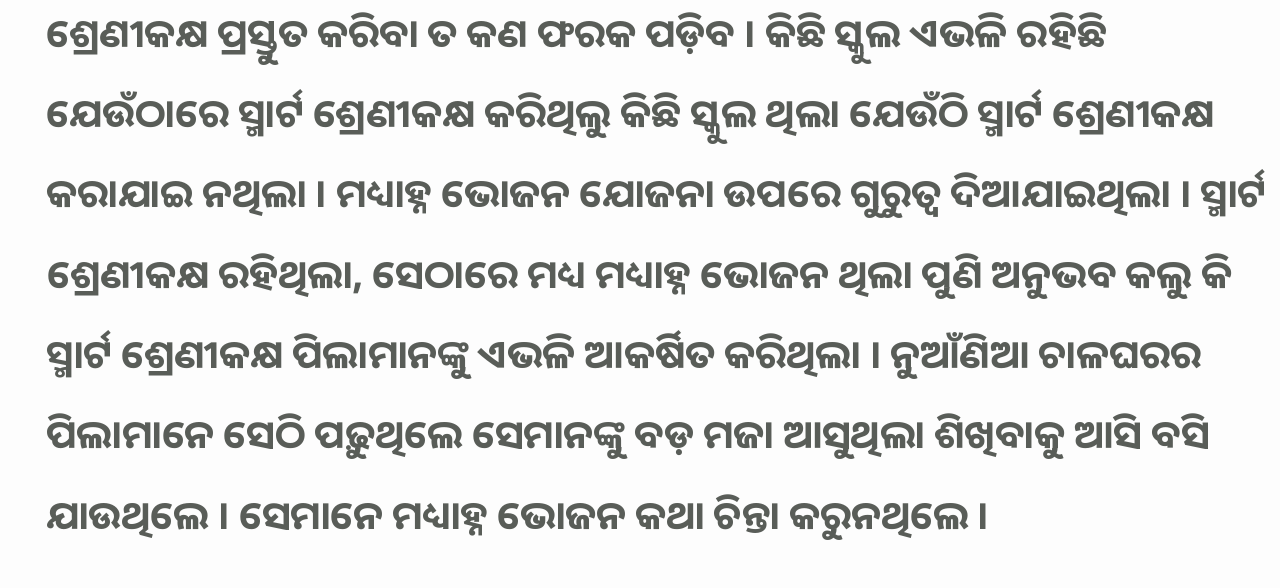ଶ୍ରେଣୀକକ୍ଷ ପ୍ରସ୍ତୁତ କରିବା ତ କଣ ଫରକ ପଡ଼ିବ । କିଛି ସ୍କୁଲ ଏଭଳି ରହିଛି ଯେଉଁଠାରେ ସ୍ମାର୍ଟ ଶ୍ରେଣୀକକ୍ଷ କରିଥିଲୁ କିଛି ସ୍କୁଲ ଥିଲା ଯେଉଁଠି ସ୍ମାର୍ଟ ଶ୍ରେଣୀକକ୍ଷ କରାଯାଇ ନଥିଲା । ମଧ୍ୟାହ୍ନ ଭୋଜନ ଯୋଜନା ଉପରେ ଗୁରୁତ୍ୱ ଦିଆଯାଇଥିଲା । ସ୍ମାର୍ଟ ଶ୍ରେଣୀକକ୍ଷ ରହିଥିଲା, ସେଠାରେ ମଧ୍ୟ ମଧ୍ୟାହ୍ନ ଭୋଜନ ଥିଲା ପୁଣି ଅନୁଭବ କଲୁ କି ସ୍ମାର୍ଟ ଶ୍ରେଣୀକକ୍ଷ ପିଲାମାନଙ୍କୁ ଏଭଳି ଆକର୍ଷିତ କରିଥିଲା । ନୁଆଁଣିଆ ଚାଳଘରର ପିଲାମାନେ ସେଠି ପଢ଼ୁଥିଲେ ସେମାନଙ୍କୁ ବଡ଼ ମଜା ଆସୁଥିଲା ଶିଖିବାକୁ ଆସି ବସି ଯାଉଥିଲେ । ସେମାନେ ମଧ୍ୟାହ୍ନ ଭୋଜନ କଥା ଚିନ୍ତା କରୁନଥିଲେ ।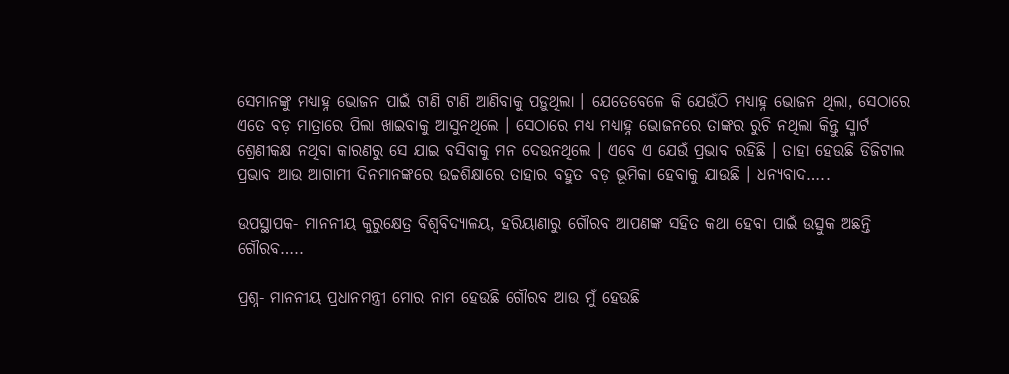ସେମାନଙ୍କୁ ମଧ୍ୟାହ୍ନ ଭୋଜନ ପାଇଁ ଟାଣି ଟାଣି ଆଣିବାକୁ ପଡ଼ୁଥିଲା । ଯେତେବେଳେ କି ଯେଉଁଠି ମଧ୍ୟାହ୍ନ ଭୋଜନ ଥିଲା, ସେଠାରେ ଏତେ ବଡ଼ ମାତ୍ରାରେ ପିଲା ଖାଇବାକୁ ଆସୁନଥିଲେ । ସେଠାରେ ମଧ୍ୟ ମଧ୍ୟାହ୍ନ ଭୋଜନରେ ତାଙ୍କର ରୁଚି ନଥିଲା କିନ୍ତୁ ସ୍ମାର୍ଟ ଶ୍ରେଣୀକକ୍ଷ ନଥିବା କାରଣରୁ ସେ ଯାଇ ବସିବାକୁ ମନ ଦେଉନଥିଲେ । ଏବେ ଏ ଯେଉଁ ପ୍ରଭାବ ରହିଛି । ତାହା ହେଉଛି ଡିଜିଟାଲ ପ୍ରଭାବ ଆଉ ଆଗାମୀ ଦିନମାନଙ୍କରେ ଉଚ୍ଚଶିକ୍ଷାରେ ତାହାର ବହୁତ ବଡ଼ ଭୂମିକା ହେବାକୁ ଯାଉଛି । ଧନ୍ୟବାଦ…..

ଉପସ୍ଥାପକ- ମାନନୀୟ କୁରୁକ୍ଷେତ୍ର ବିଶ୍ୱବିଦ୍ୟାଳୟ, ହରିୟାଣାରୁ ଗୌରବ ଆପଣଙ୍କ ସହିତ କଥା ହେବା ପାଇଁ ଉତ୍ସୁକ ଅଛନ୍ତି ଗୌରବ…..

ପ୍ରଶ୍ନ- ମାନନୀୟ ପ୍ରଧାନମନ୍ତ୍ରୀ ମୋର ନାମ ହେଉଛି ଗୌରବ ଆଉ ମୁଁ ହେଉଛି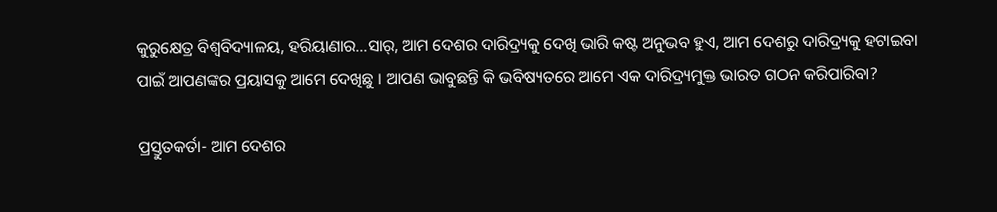କୁରୁକ୍ଷେତ୍ର ବିଶ୍ୱବିଦ୍ୟାଳୟ, ହରିୟାଣାର…ସାର୍, ଆମ ଦେଶର ଦାରିଦ୍ର୍ୟକୁ ଦେଖି ଭାରି କଷ୍ଟ ଅନୁଭବ ହୁଏ, ଆମ ଦେଶରୁ ଦାରିଦ୍ର୍ୟକୁ ହଟାଇବା ପାଇଁ ଆପଣଙ୍କର ପ୍ରୟାସକୁ ଆମେ ଦେଖିଛୁ । ଆପଣ ଭାବୁଛନ୍ତି କି ଭବିଷ୍ୟତରେ ଆମେ ଏକ ଦାରିଦ୍ର୍ୟମୁକ୍ତ ଭାରତ ଗଠନ କରିପାରିବା?

ପ୍ରସ୍ତୁତକର୍ତା- ଆମ ଦେଶର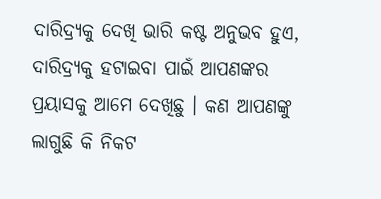ଦାରିଦ୍ର୍ୟକୁ ଦେଖି ଭାରି କଷ୍ଟ ଅନୁଭବ ହୁଏ, ଦାରିଦ୍ର୍ୟକୁ ହଟାଇବା ପାଇଁ ଆପଣଙ୍କର ପ୍ରୟାସକୁ ଆମେ ଦେଖିଛୁ । କଣ ଆପଣଙ୍କୁ ଲାଗୁଛି କି ନିକଟ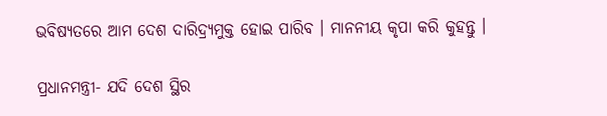ଭବିଷ୍ୟତରେ ଆମ ଦେଶ ଦାରିଦ୍ର୍ୟମୁକ୍ତ ହୋଇ ପାରିବ । ମାନନୀୟ କୃପା କରି କୁହନ୍ତୁ ।

ପ୍ରଧାନମନ୍ତ୍ରୀ- ଯଦି ଦେଶ ସ୍ଥିର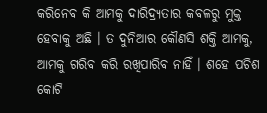କରିନେବ କି ଆମକୁ ଦାରିଦ୍ର୍ୟତାର କବଳରୁ ମୁକ୍ତ ହେବାକୁ ଅଛି । ତ ଦୁନିଆର କୌଣସି ଶକ୍ତି ଆମକୁ, ଆମକୁ ଗରିବ କରି ରଖିପାରିବ ନାହିଁ । ଶହେ ପଚିଶ କୋଟି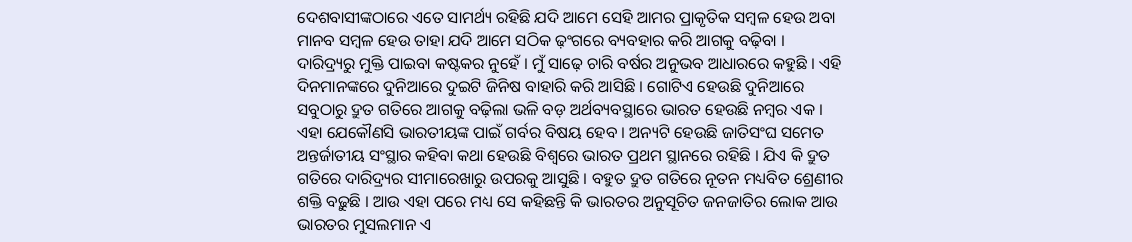ଦେଶବାସୀଙ୍କଠାରେ ଏତେ ସାମର୍ଥ୍ୟ ରହିଛି ଯଦି ଆମେ ସେହି ଆମର ପ୍ରାକୃତିକ ସମ୍ବଳ ହେଉ ଅବା ମାନବ ସମ୍ବଳ ହେଉ ତାହା ଯଦି ଆମେ ସଠିକ ଢ଼ଂଗରେ ବ୍ୟବହାର କରି ଆଗକୁ ବଢ଼ିବା । ଦାରିଦ୍ର୍ୟରୁ ମୁକ୍ତି ପାଇବା କଷ୍ଟକର ନୁହେଁ । ମୁଁ ସାଢ଼େ ଚାରି ବର୍ଷର ଅନୁଭବ ଆଧାରରେ କହୁଛି । ଏହି ଦିନମାନଙ୍କରେ ଦୁନିଆରେ ଦୁଇଟି ଜିନିଷ ବାହାରି କରି ଆସିଛି । ଗୋଟିଏ ହେଉଛି ଦୁନିଆରେ ସବୁଠାରୁ ଦ୍ରୁତ ଗତିରେ ଆଗକୁ ବଢ଼ିଲା ଭଳି ବଡ଼ ଅର୍ଥବ୍ୟବସ୍ଥାରେ ଭାରତ ହେଉଛି ନମ୍ବର ଏକ । ଏହା ଯେକୌଣସି ଭାରତୀୟଙ୍କ ପାଇଁ ଗର୍ବର ବିଷୟ ହେବ । ଅନ୍ୟଟି ହେଉଛି ଜାତିସଂଘ ସମେତ ଅନ୍ତର୍ଜାତୀୟ ସଂସ୍ଥାର କହିବା କଥା ହେଉଛି ବିଶ୍ୱରେ ଭାରତ ପ୍ରଥମ ସ୍ଥାନରେ ରହିଛି । ଯିଏ କି ଦ୍ରୁତ ଗତିରେ ଦାରିଦ୍ର୍ୟର ସୀମାରେଖାରୁ ଉପରକୁ ଆସୁଛି । ବହୁତ ଦ୍ରୁତ ଗତିରେ ନୂତନ ମଧ୍ୟବିତ ଶ୍ରେଣୀର ଶକ୍ତି ବଢ଼ୁଛି । ଆଉ ଏହା ପରେ ମଧ୍ୟ ସେ କହିଛନ୍ତି କି ଭାରତର ଅନୁସୂଚିତ ଜନଜାତିର ଲୋକ ଆଉ ଭାରତର ମୁସଲମାନ ଏ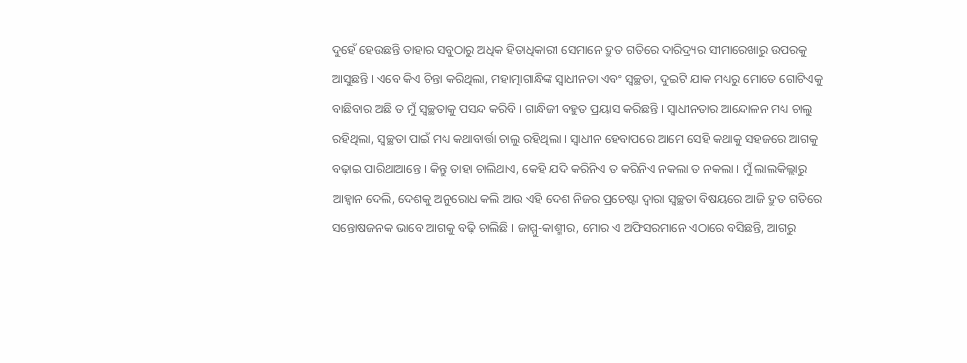ଦୁହେଁ ହେଉଛନ୍ତି ତାହାର ସବୁଠାରୁ ଅଧିକ ହିତାଧିକାରୀ ସେମାନେ ଦ୍ରୁତ ଗତିରେ ଦାରିଦ୍ର୍ୟର ସୀମାରେଖାରୁ ଉପରକୁ ଆସୁଛନ୍ତି । ଏବେ କିଏ ଚିନ୍ତା କରିଥିଲା, ମହାତ୍ମାଗାନ୍ଧିଙ୍କ ସ୍ୱାଧୀନତା ଏବଂ ସ୍ୱଚ୍ଛତା, ଦୁଇଟି ଯାକ ମଧ୍ୟରୁ ମୋତେ ଗୋଟିଏକୁ ବାଛିବାର ଅଛି ତ ମୁଁ ସ୍ୱଚ୍ଛତାକୁ ପସନ୍ଦ କରିବି । ଗାନ୍ଧିଜୀ ବହୁତ ପ୍ରୟାସ କରିଛନ୍ତି । ସ୍ୱାଧୀନତାର ଆନ୍ଦୋଳନ ମଧ୍ୟ ଚାଲୁ ରହିଥିଲା, ସ୍ୱଚ୍ଛତା ପାଇଁ ମଧ୍ୟ କଥାବାର୍ତ୍ତା ଚାଲୁ ରହିଥିଲା । ସ୍ୱାଧୀନ ହେବାପରେ ଆମେ ସେହି କଥାକୁ ସହଜରେ ଆଗକୁ ବଢ଼ାଇ ପାରିଥାଆନ୍ତେ । କିନ୍ତୁ ତାହା ଚାଲିଥାଏ, କେହି ଯଦି କରିନିଏ ତ କରିନିଏ ନକଲା ତ ନକଲା । ମୁଁ ଲାଲକିଲ୍ଲାରୁ ଆହ୍ୱାନ ଦେଲି, ଦେଶକୁ ଅନୁରୋଧ କଲି ଆଉ ଏହି ଦେଶ ନିଜର ପ୍ରଚେଷ୍ଟା ଦ୍ୱାରା ସ୍ୱଚ୍ଛତା ବିଷୟରେ ଆଜି ଦ୍ରୁତ ଗତିରେ ସନ୍ତୋଷଜନକ ଭାବେ ଆଗକୁ ବଢ଼ି ଚାଲିଛି । ଜାମ୍ମୁ-କାଶ୍ମୀର, ମୋର ଏ ଅଫିସରମାନେ ଏଠାରେ ବସିଛନ୍ତି, ଆଗରୁ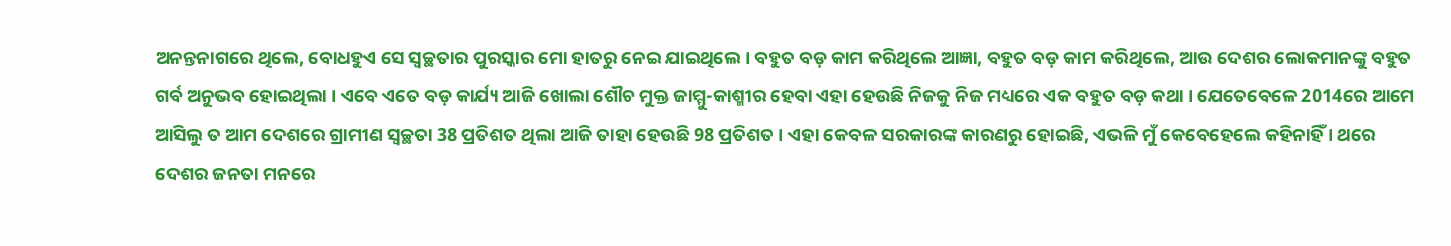ଅନନ୍ତନାଗରେ ଥିଲେ, ବୋଧହୁଏ ସେ ସ୍ୱଚ୍ଛତାର ପୁରସ୍କାର ମୋ ହାତରୁ ନେଇ ଯାଇଥିଲେ । ବହୁତ ବଡ଼ କାମ କରିଥିଲେ ଆଜ୍ଞା, ବହୁତ ବଡ଼ କାମ କରିଥିଲେ, ଆଉ ଦେଶର ଲୋକମାନଙ୍କୁ ବହୁତ ଗର୍ବ ଅନୁଭବ ହୋଇଥିଲା । ଏବେ ଏତେ ବଡ଼ କାର୍ଯ୍ୟ ଆଜି ଖୋଲା ଶୌଚ ମୁକ୍ତ ଜାମ୍ମୁ-କାଶ୍ମୀର ହେବା ଏହା ହେଉଛି ନିଜକୁ ନିଜ ମଧ୍ୟରେ ଏକ ବହୁତ ବଡ଼ କଥା । ଯେତେବେଳେ 2014ରେ ଆମେ ଆସିଲୁ ତ ଆମ ଦେଶରେ ଗ୍ରାମୀଣ ସ୍ୱଚ୍ଛତା 38 ପ୍ରତିଶତ ଥିଲା ଆଜି ତାହା ହେଉଛି 98 ପ୍ରତିଶତ । ଏହା କେବଳ ସରକାରଙ୍କ କାରଣରୁ ହୋଇଛି, ଏଭଳି ମୁଁ କେବେହେଲେ କହିନାହିଁ । ଥରେ ଦେଶର ଜନତା ମନରେ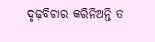ଦୃଢ଼ବିଚାର କରିନିଅନ୍ତି ତ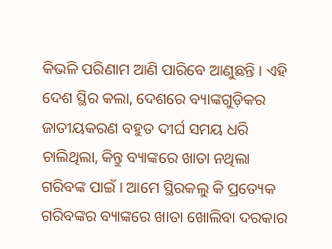କିଭଳି ପରିଣାମ ଆଣି ପାରିବେ ଆଣୁଛନ୍ତି । ଏହି ଦେଶ ସ୍ଥିର କଲା, ଦେଶରେ ବ୍ୟାଙ୍କଗୁଡ଼ିକର ଜାତୀୟକରଣ ବହୁତ ଦୀର୍ଘ ସମୟ ଧରି ଚାଲିଥିଲା, କିନ୍ତୁ ବ୍ୟାଙ୍କରେ ଖାତା ନଥିଲା ଗରିବଙ୍କ ପାଇଁ । ଆମେ ସ୍ଥିରକଲୁ କି ପ୍ରତ୍ୟେକ ଗରିବଙ୍କର ବ୍ୟାଙ୍କରେ ଖାତା ଖୋଲିବା ଦରକାର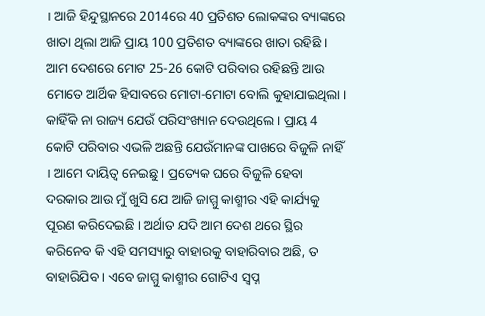। ଆଜି ହିନ୍ଦୁସ୍ଥାନରେ 2014ରେ 40 ପ୍ରତିଶତ ଲୋକଙ୍କର ବ୍ୟାଙ୍କରେ ଖାତା ଥିଲା ଆଜି ପ୍ରାୟ 100 ପ୍ରତିଶତ ବ୍ୟାଙ୍କରେ ଖାତା ରହିଛି । ଆମ ଦେଶରେ ମୋଟ 25-26 କୋଟି ପରିବାର ରହିଛନ୍ତି ଆଉ ମୋତେ ଆର୍ଥିକ ହିସାବରେ ମୋଟା-ମୋଟା ବୋଲି କୁହାଯାଇଥିଲା । କାହିଁକି ନା ରାଜ୍ୟ ଯେଉଁ ପରିସଂଖ୍ୟାନ ଦେଉଥିଲେ । ପ୍ରାୟ 4 କୋଟି ପରିବାର ଏଭଳି ଅଛନ୍ତି ଯେଉଁମାନଙ୍କ ପାଖରେ ବିଜୁଳି ନାହିଁ । ଆମେ ଦାୟିତ୍ୱ ନେଇଛୁ । ପ୍ରତ୍ୟେକ ଘରେ ବିଜୁଳି ହେବା ଦରକାର ଆଉ ମୁଁ ଖୁସି ଯେ ଆଜି ଜାମ୍ମୁ କାଶ୍ମୀର ଏହି କାର୍ଯ୍ୟକୁ ପୂରଣ କରିଦେଇଛି । ଅର୍ଥାତ ଯଦି ଆମ ଦେଶ ଥରେ ସ୍ଥିର କରିନେବ କି ଏହି ସମସ୍ୟାରୁ ବାହାରକୁ ବାହାରିବାର ଅଛି, ତ ବାହାରିଯିବ । ଏବେ ଜାମ୍ମୁ କାଶ୍ମୀର ଗୋଟିଏ ସ୍ୱପ୍ନ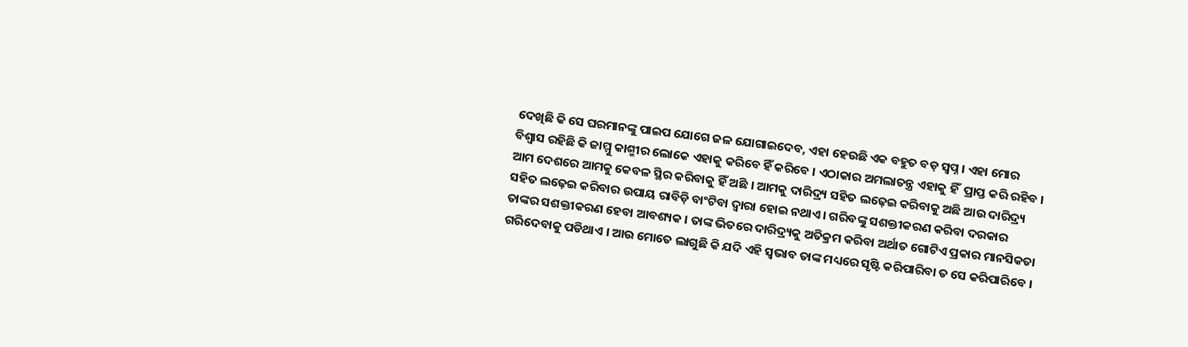ଦେଖିଛି କି ସେ ଘରମାନଙ୍କୁ ପାଇପ ଯୋଗେ ଜଳ ଯୋଗାଇଦେବ, ଏହା ହେଉଛି ଏକ ବହୁତ ବଡ଼ ସ୍ୱପ୍ନ । ଏହା ମୋର ବିଶ୍ୱାସ ରହିଛି କି ଜାମ୍ମୁ କାଶ୍ମୀର ଲୋକେ ଏହାକୁ କରିବେ ହିଁ କରିବେ । ଏଠାକାର ଅମଲାତନ୍ତ୍ର ଏହାକୁ ହିଁ  ପ୍ରାପ୍ତ କରି ରହିବ । ଆମ ଦେଶରେ ଆମକୁ କେବଳ ସ୍ଥିର କରିବାକୁ ହିଁ ଅଛି । ଆମକୁ ଦାରିଦ୍ର୍ୟ ସହିତ ଲଢ଼େଇ କରିବାକୁ ଅଛି ଆଉ ଦାରିଦ୍ର୍ୟ ସହିତ ଲଢ଼େଇ କରିବାର ଉପାୟ ରାବିଡ଼ି ବାଂଟିବା ଦ୍ୱାରା ହୋଇ ନଥାଏ । ଗରିବଙ୍କୁ ସଶକ୍ତୀକରଣ କରିବା ଦରକାର ତାଙ୍କର ସଶକ୍ତୀକରଣ ହେବା ଆବଶ୍ୟକ । ତାଙ୍କ ଭିତରେ ଦାରିଦ୍ର୍ୟକୁ ଅତିକ୍ରମ କରିବା ଅର୍ଥାତ ଗୋଟିଏ ପ୍ରକାର ମାନସିକତା ଗରିଦେବାକୁ ପଡିଥାଏ । ଆଉ ମୋତେ ଲାଗୁଛି କି ଯଦି ଏହି ସ୍ୱଭାବ ତାଙ୍କ ମଧ୍ୟରେ ସୃଷ୍ଟି କରିପାରିବା ତ ସେ କରିପାରିବେ ।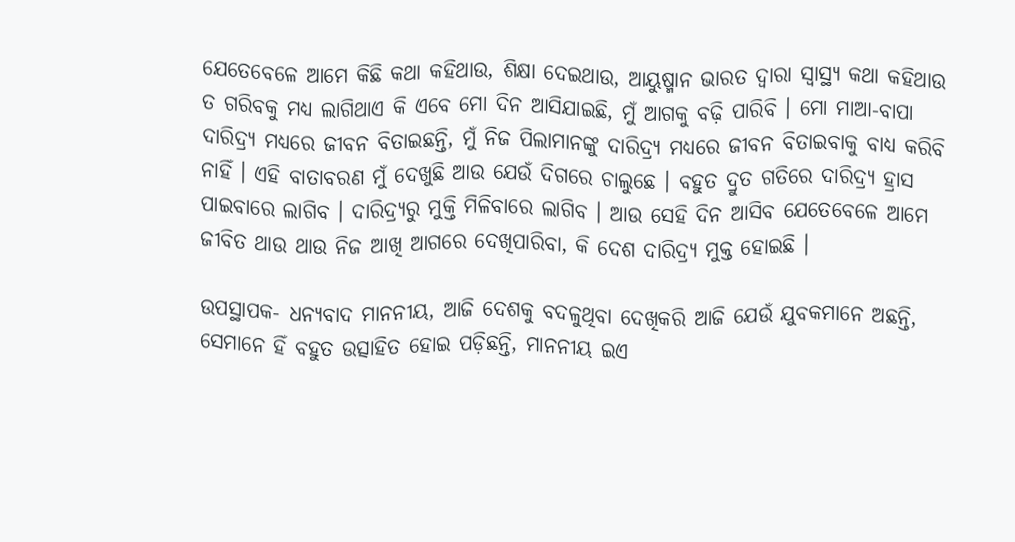ଯେତେବେଳେ ଆମେ କିଛି କଥା କହିଥାଉ, ଶିକ୍ଷା ଦେଇଥାଉ, ଆୟୁଷ୍ମାନ ଭାରତ ଦ୍ୱାରା ସ୍ୱାସ୍ଥ୍ୟ କଥା କହିଥାଉ ତ ଗରିବକୁ ମଧ୍ୟ ଲାଗିଥାଏ କି ଏବେ ମୋ ଦିନ ଆସିଯାଇଛି, ମୁଁ ଆଗକୁ ବଢ଼ି ପାରିବି । ମୋ ମାଆ-ବାପା ଦାରିଦ୍ର୍ୟ ମଧ୍ୟରେ ଜୀବନ ବିତାଇଛନ୍ତି, ମୁଁ ନିଜ ପିଲାମାନଙ୍କୁ ଦାରିଦ୍ର୍ୟ ମଧ୍ୟରେ ଜୀବନ ବିତାଇବାକୁ ବାଧ୍ୟ କରିବି ନାହିଁ । ଏହି ବାତାବରଣ ମୁଁ ଦେଖୁଛି ଆଉ ଯେଉଁ ଦିଗରେ ଚାଲୁଛେ । ବହୁତ ଦ୍ରୁତ ଗତିରେ ଦାରିଦ୍ର୍ୟ ହ୍ରାସ ପାଇବାରେ ଲାଗିବ । ଦାରିଦ୍ର୍ୟରୁ ମୁକ୍ତି ମିଳିବାରେ ଲାଗିବ । ଆଉ ସେହି ଦିନ ଆସିବ ଯେତେବେଳେ ଆମେ ଜୀବିତ ଥାଉ ଥାଉ ନିଜ ଆଖି ଆଗରେ ଦେଖିପାରିବା, କି ଦେଶ ଦାରିଦ୍ର୍ୟ ମୁକ୍ତ ହୋଇଛି ।

ଉପସ୍ଥାପକ- ଧନ୍ୟବାଦ ମାନନୀୟ, ଆଜି ଦେଶକୁ ବଦଳୁଥିବା ଦେଖିକରି ଆଜି ଯେଉଁ ଯୁବକମାନେ ଅଛନ୍ତି, ସେମାନେ ହିଁ ବହୁତ ଉତ୍ସାହିତ ହୋଇ ପଡ଼ିଛନ୍ତି, ମାନନୀୟ ଇଏ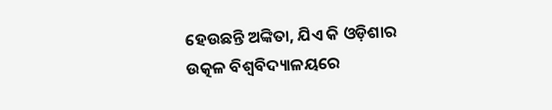ହେଉଛନ୍ତି ଅଙ୍କିତା, ଯିଏ କି ଓଡ଼ିଶାର ଉତ୍କଳ ବିଶ୍ୱବିଦ୍ୟାଳୟରେ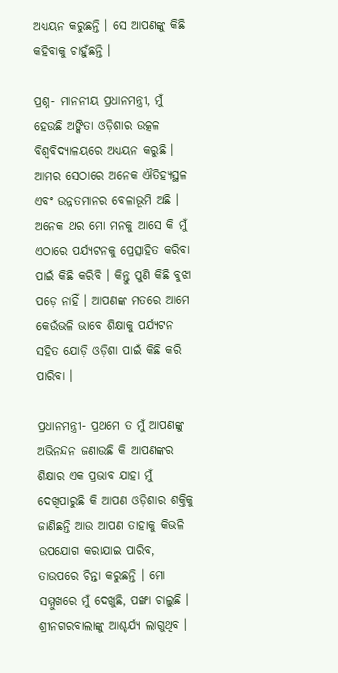ଅଧ୍ୟୟନ କରୁଛନ୍ତି । ସେ ଆପଣଙ୍କୁ କିଛି କହିବାକୁ ଚାହୁଁଛନ୍ତି ।

ପ୍ରଶ୍ନ- ମାନନୀୟ ପ୍ରଧାନମନ୍ତ୍ରୀ, ମୁଁ ହେଉଛି ଅଙ୍କିତା ଓଡ଼ିଶାର ଉତ୍କଳ ବିଶ୍ୱବିଦ୍ୟାଳୟରେ ଅଧ୍ୟୟନ କରୁଛି । ଆମର ସେଠାରେ ଅନେକ ଐତିହ୍ୟସ୍ଥଳ ଏବଂ ଉନ୍ନତମାନର ବେଳାଭୂମି ଅଛି । ଅନେକ ଥର ମୋ ମନକୁ ଆସେ କି ମୁଁ ଏଠାରେ ପର୍ଯ୍ୟଟନକୁ ପ୍ରେତ୍ସାହିତ କରିବା ପାଇଁ କିଛି କରିବି । କିନ୍ତୁ ପୁଣି କିଛି ବୁଝା ପଡ଼େ ନାହିଁ । ଆପଣଙ୍କ ମତରେ ଆମେ କେଉଁଭଳି ଭାବେ ଶିକ୍ଷାକୁ ପର୍ଯ୍ୟଟନ ସହିତ ଯୋଡ଼ି ଓଡ଼ିଶା ପାଇଁ କିଛି କରି ପାରିବା ।

ପ୍ରଧାନମନ୍ତ୍ରୀ- ପ୍ରଥମେ ତ ମୁଁ ଆପଣଙ୍କୁ ଅଭିନନ୍ଦନ ଜଣାଉଛି କି ଆପଣଙ୍କର ଶିକ୍ଷାର ଏକ ପ୍ରଭାବ ଯାହା ମୁଁ ଦେଖିପାରୁଛି କି ଆପଣ ଓଡ଼ିଶାର ଶକ୍ତିକୁ ଜାଣିଛନ୍ତି ଆଉ ଆପଣ ତାହାକୁ କିଭଳି ଉପଯୋଗ କରାଯାଇ ପାରିବ, ତାଉପରେ ଚିନ୍ତା କରୁଛନ୍ତି । ମୋ ସମ୍ମୁଖରେ ମୁଁ ଦେଖୁଛି, ପଙ୍ଖା ଚାଲୁଛି । ଶ୍ରୀନଗରବାଲାଙ୍କୁ ଆଶ୍ଚର୍ଯ୍ୟ ଲାଗୁଥିବ ।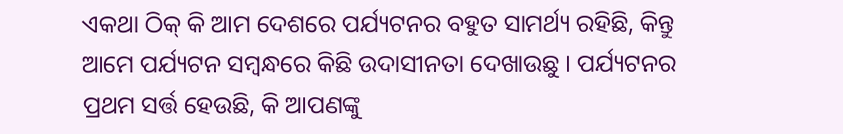ଏକଥା ଠିକ୍ କି ଆମ ଦେଶରେ ପର୍ଯ୍ୟଟନର ବହୁତ ସାମର୍ଥ୍ୟ ରହିଛି, କିନ୍ତୁ ଆମେ ପର୍ଯ୍ୟଟନ ସମ୍ବନ୍ଧରେ କିଛି ଉଦାସୀନତା ଦେଖାଉଛୁ । ପର୍ଯ୍ୟଟନର ପ୍ରଥମ ସର୍ତ୍ତ ହେଉଛି, କି ଆପଣଙ୍କୁ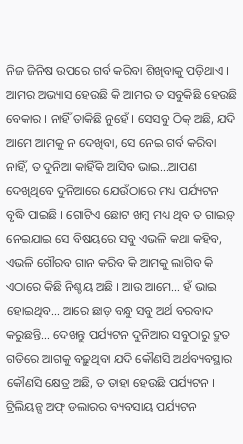ନିଜ ଜିନିଷ ଉପରେ ଗର୍ବ କରିବା ଶିଖିବାକୁ ପଡ଼ିଥାଏ । ଆମର ଅଭ୍ୟାସ ହେଉଛି କି ଆମର ତ ସବୁକିଛି ହେଉଛି ବେକାର । ନାହିଁ ତାକିଛି ନୁହେଁ । ସେସବୁ ଠିକ୍ ଅଛି, ଯଦି ଆମେ ଆମକୁ ନ ଦେଖିବା, ସେ ନେଇ ଗର୍ବ କରିବା ନାହିଁ, ତ ଦୁନିଆ କାହିଁକି ଆସିବ ଭାଇ…ଆପଣ ଦେଖିଥିବେ ଦୁନିଆରେ ଯେଉଁଠାରେ ମଧ୍ୟ ପର୍ଯ୍ୟଟନ ବୃଦ୍ଧି ପାଇଛି । ଗୋଟିଏ ଛୋଟ ଖମ୍ବ ମଧ୍ୟ ଥିବ ତ ଗାଇଡ଼୍ ନେଇଯାଇ ସେ ବିଷୟରେ ସବୁ ଏଭଳି କଥା କହିବ, ଏଭଳି ଗୌରବ ଗାନ କରିବ କି ଆମକୁ ଲାଗିବ କି ଏଠାରେ କିଛି ନିଶ୍ଚୟ ଅଛି । ଆଉ ଆମେ… ହଁ ଭାଇ ହୋଇଥିବ… ଆରେ ଛାଡ଼ ବନ୍ଧୁ ସବୁ ଅର୍ଥ ବରବାଦ କରୁଛନ୍ତି… ଦେଖନ୍ତୁ ପର୍ଯ୍ୟଟନ ଦୁନିଆର ସବୁଠାରୁ ଦ୍ରୁତ ଗତିରେ ଆଗକୁ ବଢ଼ୁଥିବା ଯଦି କୌଣସି ଅର୍ଥବ୍ୟବସ୍ଥାର କୌଣସି କ୍ଷେତ୍ର ଅଛି, ତ ତାହା ହେଉଛି ପର୍ଯ୍ୟଟନ । ଟ୍ରିଲିୟନ୍ସ ଅଫ୍ ଡଲାରର ବ୍ୟବସାୟ ପର୍ଯ୍ୟଟନ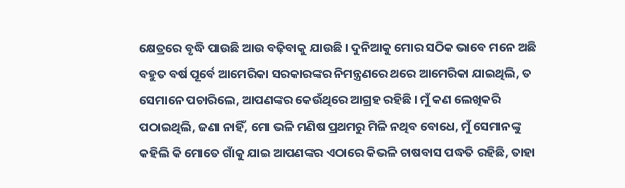କ୍ଷେତ୍ରରେ ବୃଦ୍ଧି ପାଉଛି ଆଉ ବଢ଼ିବାକୁ ଯାଉଛି । ଦୁନିଆକୁ ମୋର ସଠିକ ଭାବେ ମନେ ଅଛି ବହୁତ ବର୍ଷ ପୂର୍ବେ ଆମେରିକା ସରକାରଙ୍କର ନିମନ୍ତ୍ରଣରେ ଥରେ ଆମେରିକା ଯାଇଥିଲି, ତ ସେମାନେ ପଚାରିଲେ, ଆପଣଙ୍କର କେଉଁଥିରେ ଆଗ୍ରହ ରହିଛି । ମୁଁ କଣ ଲେଖିକରି ପଠାଇଥିଲି, ଜଣା ନାହିଁ, ମୋ ଭଳି ମଣିଷ ପ୍ରଥମରୁ ମିଳି ନଥିବ ବୋଧେ, ମୁଁ ସେମାନଙ୍କୁ କହିଲି କି ମୋତେ ଗାଁକୁ ଯାଇ ଆପଣଙ୍କର ଏଠାରେ କିଭଳି ଚାଷବାସ ପଦ୍ଧତି ରହିଛି, ତାହା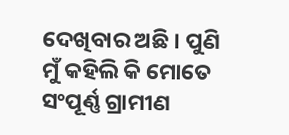ଦେଖିବାର ଅଛି । ପୁଣି ମୁଁ କହିଲି କି ମୋତେ ସଂପୂର୍ଣ୍ଣ ଗ୍ରାମୀଣ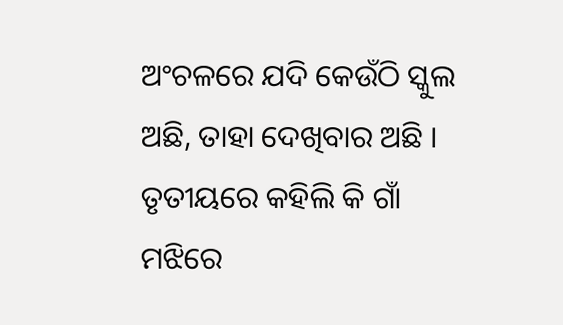ଅଂଚଳରେ ଯଦି କେଉଁଠି ସ୍କୁଲ ଅଛି, ତାହା ଦେଖିବାର ଅଛି । ତୃତୀୟରେ କହିଲି କି ଗାଁ ମଝିରେ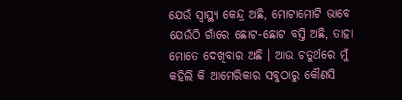ଯେଉଁ ସ୍ୱାସ୍ଥ୍ୟ କେନ୍ଦ୍ର ଅଛି, ମୋଟାମୋଟି ଭାବେ ଯେଉଁଠି ଗାଁରେ ଛୋଟ-ଛୋଟ ବସ୍ତି ଅଛି, ତାହା ମୋତେ ଦେଖିବାର ଅଛି । ଆଉ ଚତୁର୍ଥରେ ମୁଁ କହିଲି କି ଆମେରିକାର ସବୁଠାରୁ କୌଣସି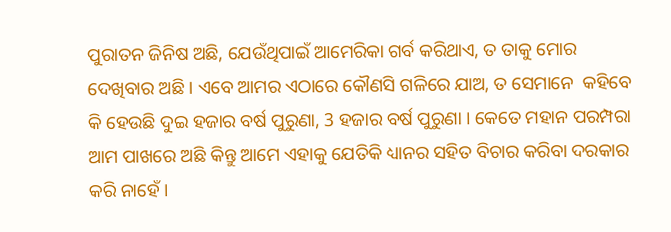ପୁରାତନ ଜିନିଷ ଅଛି, ଯେଉଁଥିପାଇଁ ଆମେରିକା ଗର୍ବ କରିଥାଏ, ତ ତାକୁ ମୋର ଦେଖିବାର ଅଛି । ଏବେ ଆମର ଏଠାରେ କୌଣସି ଗଳିରେ ଯାଅ, ତ ସେମାନେ  କହିବେ କି ହେଉଛି ଦୁଇ ହଜାର ବର୍ଷ ପୁରୁଣା, 3 ହଜାର ବର୍ଷ ପୁରୁଣା । କେତେ ମହାନ ପରମ୍ପରା ଆମ ପାଖରେ ଅଛି କିନ୍ତୁ ଆମେ ଏହାକୁ ଯେତିକି ଧ୍ୟାନର ସହିତ ବିଚାର କରିବା ଦରକାର କରି ନାହେଁ ।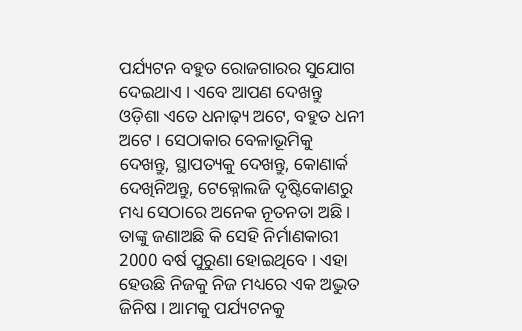ପର୍ଯ୍ୟଟନ ବହୁତ ରୋଜଗାରର ସୁଯୋଗ ଦେଇଥାଏ । ଏବେ ଆପଣ ଦେଖନ୍ତୁ ଓଡ଼ିଶା ଏତେ ଧନାଢ଼୍ୟ ଅଟେ, ବହୁତ ଧନୀ ଅଟେ । ସେଠାକାର ବେଳାଭୂମିକୁ ଦେଖନ୍ତୁ, ସ୍ଥାପତ୍ୟକୁ ଦେଖନ୍ତୁ, କୋଣାର୍କ ଦେଖିନିଅନ୍ତୁ, ଟେକ୍ନୋଲଜି ଦୃଷ୍ଟିକୋଣରୁ ମଧ୍ୟ ସେଠାରେ ଅନେକ ନୂତନତା ଅଛି । ତାଙ୍କୁ ଜଣାଅଛି କି ସେହି ନିର୍ମାଣକାରୀ 2000 ବର୍ଷ ପୁରୁଣା ହୋଇଥିବେ । ଏହା ହେଉଛି ନିଜକୁ ନିଜ ମଧ୍ୟରେ ଏକ ଅଦ୍ଭୁତ ଜିନିଷ । ଆମକୁ ପର୍ଯ୍ୟଟନକୁ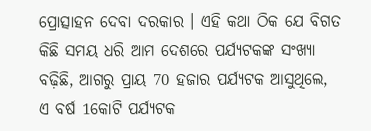ପ୍ରୋତ୍ସାହନ ଦେବା ଦରକାର । ଏହି କଥା ଠିକ ଯେ ବିଗତ କିଛି ସମୟ ଧରି ଆମ ଦେଶରେ ପର୍ଯ୍ୟଟକଙ୍କ ସଂଖ୍ୟା ବଢ଼ିଛି, ଆଗରୁ ପ୍ରାୟ 70 ହଜାର ପର୍ଯ୍ୟଟକ ଆସୁଥିଲେ, ଏ ବର୍ଷ 1କୋଟି ପର୍ଯ୍ୟଟକ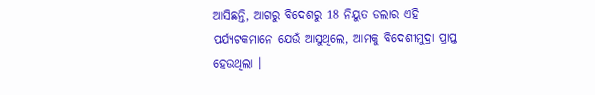ଆସିଛନ୍ତି, ଆଗରୁ ବିଦେଶରୁ 18 ନିୟୁତ ଡଲାର ଏହି ପର୍ଯ୍ୟଟକମାନେ ଯେଉଁ ଆସୁଥିଲେ, ଆମକୁ ବିଦେଶୀମୁଦ୍ରା ପ୍ରାପ୍ତ ହେଉଥିଲା ।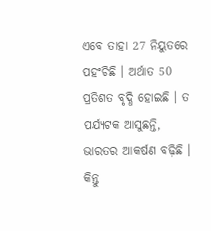ଏବେ ତାହା 27 ନିୟୁତରେ ପହଂଚିଛି । ଅର୍ଥାତ 50 ପ୍ରତିଶତ ବୃଦ୍ଧି ହୋଇଛି । ତ ପର୍ଯ୍ୟଟକ ଆସୁଛନ୍ତି, ଭାରତର ଆକର୍ଷଣ ବଢ଼ିଛି । କିନ୍ତୁ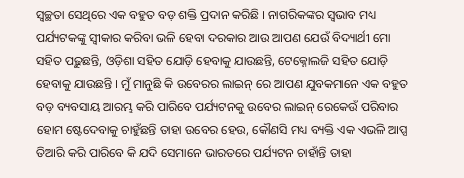ସ୍ୱଚ୍ଛତା ସେଥିରେ ଏକ ବହୁତ ବଡ଼ ଶକ୍ତି ପ୍ରଦାନ କରିଛି । ନାଗରିକଙ୍କର ସ୍ୱଭାବ ମଧ୍ୟ ପର୍ଯ୍ୟଟକଙ୍କୁ ସ୍ୱୀକାର କରିବା ଭଳି ହେବା ଦରକାର ଆଉ ଆପଣ ଯେଉଁ ବିଦ୍ୟାର୍ଥୀ ମୋ ସହିତ ପଢ଼ୁଛନ୍ତି, ଓଡ଼ିଶା ସହିତ ଯୋଡ଼ି ହେବାକୁ ଯାଉଛନ୍ତି, ଟେକ୍ନୋଲଜି ସହିତ ଯୋଡ଼ି ହେବାକୁ ଯାଉଛନ୍ତି । ମୁଁ ମାନୁଛି କି ଉବେରର ଲାଇନ୍ ରେ ଆପଣ ଯୁବକମାନେ ଏକ ବହୁତ ବଡ଼ ବ୍ୟବସାୟ ଆରମ୍ଭ କରି ପାରିବେ ପର୍ଯ୍ୟଟନକୁ ଉବେର ଲାଇନ୍ ରେକେଉଁ ପରିବାର ହୋମ ଷ୍ଟେଦେବାକୁ ଚାହୁଁଛନ୍ତି ତାହା ଉବେର ହେଉ, କୌଣସି ମଧ୍ୟ ବ୍ୟକ୍ତି ଏକ ଏଭଳି ଆପ୍ସ ତିଆରି କରି ପାରିବେ କି ଯଦି ସେମାନେ ଭାରତରେ ପର୍ଯ୍ୟଟନ ଚାହାଁନ୍ତି ତାହା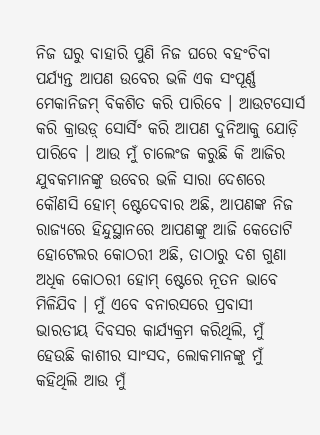ନିଜ ଘରୁ ବାହାରି ପୁଣି ନିଜ ଘରେ ବହଂଚିବା ପର୍ଯ୍ୟନ୍ତ ଆପଣ ଉବେର ଭଳି ଏକ ସଂପୂର୍ଣ୍ଣ ମେକାନିଜମ୍ ବିକଶିତ କରି ପାରିବେ । ଆଉଟସୋର୍ସ କରି କ୍ରାଉଡ଼୍ ସୋର୍ସିଂ କରି ଆପଣ ଦୁନିଆକୁ ଯୋଡ଼ି ପାରିବେ । ଆଉ ମୁଁ ଚାଲେଂଜ କରୁଛି କି ଆଜିର ଯୁବକମାନଙ୍କୁ ଉବେର ଭଳି ସାରା ଦେଶରେ କୌଣସି ହୋମ୍ ଷ୍ଟେଦେବାର ଅଛି, ଆପଣଙ୍କ ନିଜ ରାଜ୍ୟରେ ହିନ୍ଦୁସ୍ଥାନରେ ଆପଣଙ୍କୁ ଆଜି କେତୋଟି ହୋଟେଲର କୋଠରୀ ଅଛି, ତାଠାରୁ ଦଶ ଗୁଣା ଅଧିକ କୋଠରୀ ହୋମ୍ ଷ୍ଟେରେ ନୂତନ ଭାବେ ମିଳିଯିବ । ମୁଁ ଏବେ ବନାରସରେ ପ୍ରବାସୀ ଭାରତୀୟ ଦିବସର କାର୍ଯ୍ୟକ୍ରମ କରିଥିଲି, ମୁଁ ହେଉଛି କାଶୀର ସାଂସଦ, ଲୋକମାନଙ୍କୁ ମୁଁ କହିଥିଲି ଆଉ ମୁଁ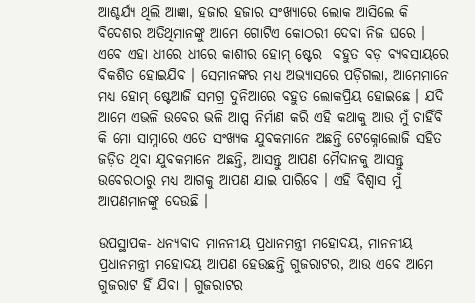ଆଶ୍ଚର୍ଯ୍ୟ ଥିଲି ଆଜ୍ଞା, ହଜାର ହଜାର ସଂଖ୍ୟାରେ ଲୋକ ଆସିଲେ କି ବିଦେଶର ଅତିଥିମାନଙ୍କୁ ଆମେ ଗୋଟିଏ କୋଠରୀ ଦେବା ନିଜ ଘରେ । ଏବେ ଏହା ଧୀରେ ଧୀରେ କାଶୀର ହୋମ୍ ଷ୍ଟେର  ବହୁତ ବଡ଼ ବ୍ୟବସାୟରେ ବିକଶିତ ହୋଇଯିବ । ସେମାନଙ୍କର ମଧ୍ୟ ଅଭ୍ୟାସରେ ପଡ଼ିଗଲା, ଆମେମାନେ ମଧ୍ୟ ହୋମ୍ ଷ୍ଟେଆଜି ସମଗ୍ର ଦୁନିଆରେ ବହୁତ ଲୋକପ୍ରିୟ ହୋଇଛେ । ଯଦି ଆମେ ଏଭଳି ଉବେର ଭଳି ଆପ୍ସ ନିର୍ମାଣ କରି ଏହି କଥାକୁ ଆଉ ମୁଁ ଚାହିଁବି କି ମୋ ସାମ୍ନାରେ ଏତେ ସଂଖ୍ୟକ ଯୁବକମାନେ ଅଛନ୍ତି ଟେକ୍ନୋଲୋଜି ସହିତ ଜଡ଼ିତ ଥିବା ଯୁବକମାନେ ଅଛନ୍ତି, ଆସନ୍ତୁ ଆପଣ ମୈଦାନକୁ ଆସନ୍ତୁ ଉବେରଠାରୁ ମଧ୍ୟ ଆଗକୁ ଆପଣ ଯାଇ ପାରିବେ । ଏହି ବିଶ୍ୱାସ ମୁଁ ଆପଣମାନଙ୍କୁ ଦେଉଛି ।

ଉପସ୍ଥାପକ- ଧନ୍ୟବାଦ ମାନନୀୟ ପ୍ରଧାନମନ୍ତ୍ରୀ ମହୋଦୟ, ମାନନୀୟ ପ୍ରଧାନମନ୍ତ୍ରୀ ମହୋଦୟ ଆପଣ ହେଉଛନ୍ତି ଗୁଜରାଟର, ଆଉ ଏବେ ଆମେ ଗୁଜରାଟ ହିଁ ଯିବା । ଗୁଜରାଟର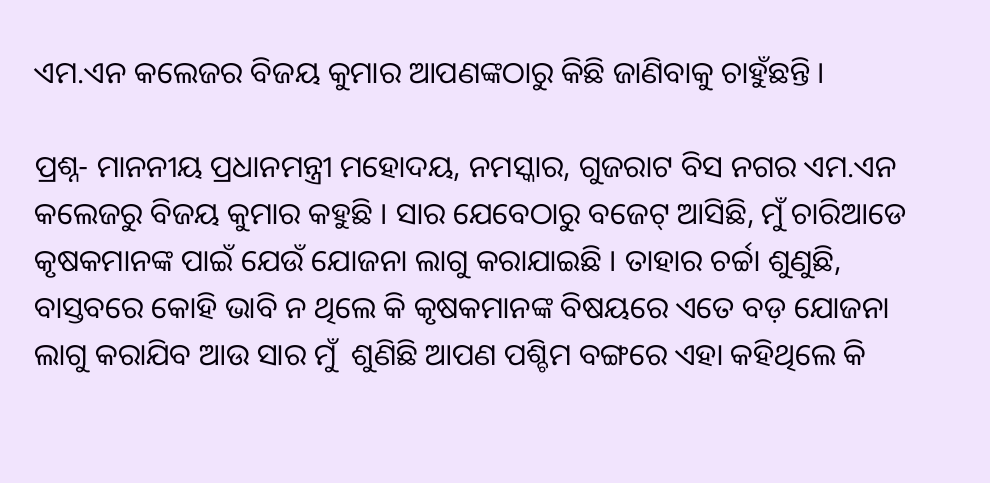ଏମ.ଏନ କଲେଜର ବିଜୟ କୁମାର ଆପଣଙ୍କଠାରୁ କିଛି ଜାଣିବାକୁ ଚାହୁଁଛନ୍ତି ।

ପ୍ରଶ୍ନ- ମାନନୀୟ ପ୍ରଧାନମନ୍ତ୍ରୀ ମହୋଦୟ, ନମସ୍କାର, ଗୁଜରାଟ ବିସ ନଗର ଏମ.ଏନ କଲେଜରୁ ବିଜୟ କୁମାର କହୁଛି । ସାର ଯେବେଠାରୁ ବଜେଟ୍ ଆସିଛି, ମୁଁ ଚାରିଆଡେ କୃଷକମାନଙ୍କ ପାଇଁ ଯେଉଁ ଯୋଜନା ଲାଗୁ କରାଯାଇଛି । ତାହାର ଚର୍ଚ୍ଚା ଶୁଣୁଛି, ବାସ୍ତବରେ କୋହି ଭାବି ନ ଥିଲେ କି କୃଷକମାନଙ୍କ ବିଷୟରେ ଏତେ ବଡ଼ ଯୋଜନା ଲାଗୁ କରାଯିବ ଆଉ ସାର ମୁଁ  ଶୁଣିଛି ଆପଣ ପଶ୍ଚିମ ବଙ୍ଗରେ ଏହା କହିଥିଲେ କି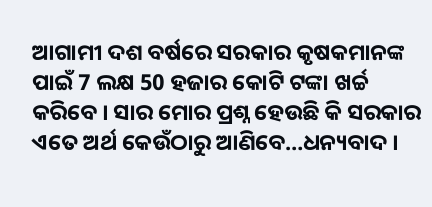ଆଗାମୀ ଦଶ ବର୍ଷରେ ସରକାର କୃଷକମାନଙ୍କ ପାଇଁ 7 ଲକ୍ଷ 50 ହଜାର କୋଟି ଟଙ୍କା ଖର୍ଚ୍ଚ କରିବେ । ସାର ମୋର ପ୍ରଶ୍ନ ହେଉଛି କି ସରକାର ଏତେ ଅର୍ଥ କେଉଁଠାରୁ ଆଣିବେ…ଧନ୍ୟବାଦ ।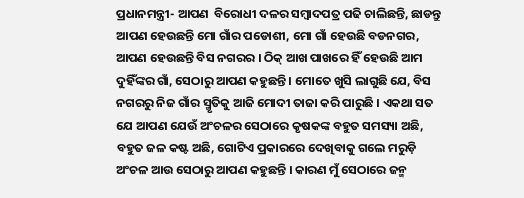ପ୍ରଧାନମନ୍ତ୍ରୀ- ଆପଣ  ବିରୋଧୀ ଦଳର ସମ୍ବାଦପତ୍ର ପଢି ଚାଲିଛନ୍ତି, ଛାଡନ୍ତୁ ଆପଣ ହେଉଛନ୍ତି ମୋ ଗାଁର ପଡୋଶୀ, ମୋ ଗାଁ ହେଉଛି ବଡନଗର, ଆପଣ ହେଉଛନ୍ତି ବିସ ନଗରର । ଠିକ୍ ଆଖ ପାଖରେ ହିଁ ହେଉଛି ଆମ ଦୁହିଁଙ୍କର ଗାଁ, ସେଠାରୁ ଆପଣ କହୁଛନ୍ତି । ମୋତେ ଖୁସି ଲାଗୁଛି ଯେ, ବିସ ନଗରରୁ ନିଜ ଗାଁର ସ୍ମୃତିକୁ ଆଜି ମୋଦୀ ତାଜା କରି ପାରୁଛି । ଏକଥା ସତ ଯେ ଆପଣ ଯେଉଁ ଅଂଚଳର ସେଠାରେ କୃଷକଙ୍କ ବହୁତ ସମସ୍ୟା ଅଛି, ବହୁତ ଜଳ କଷ୍ଟ ଅଛି, ଗୋଟିଏ ପ୍ରକାରରେ ଦେଖିବାକୁ ଗଲେ ମରୁଡ଼ି ଅଂଚଳ ଆଉ ସେଠାରୁ ଆପଣ କହୁଛନ୍ତି । କାରଣ ମୁଁ ସେଠାରେ ଜନ୍ମ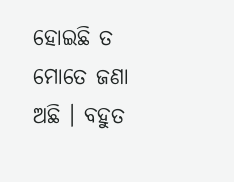ହୋଇଛି ତ ମୋତେ ଜଣା ଅଛି । ବହୁତ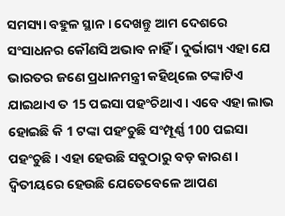ସମସ୍ୟା ବହୁଳ ସ୍ଥାନ । ଦେଖନ୍ତୁ ଆମ ଦେଶରେ ସଂସାଧନର କୌଣସି ଅଭାବ ନାହିଁ । ଦୁର୍ଭାଗ୍ୟ ଏହା ଯେ ଭାରତର ଜଣେ ପ୍ରଧାନମନ୍ତ୍ରୀ କହିଥିଲେ ଟଙ୍କାଟିଏ ଯାଇଥାଏ ତ 15 ପଇସା ପହଂଚିଥାଏ । ଏବେ ଏହା ଲାଭ ହୋଇଛି କି 1 ଟଙ୍କା ପହଂଚୁଛି ସଂମ୍ପୂର୍ଣ୍ଣ 100 ପଇସା ପହଂଚୁଛି । ଏହା ହେଉଛି ସବୁଠାରୁ ବଡ଼ କାରଣ । ଦ୍ୱିତୀୟରେ ହେଉଛି ଯେତେବେଳେ ଆପଣ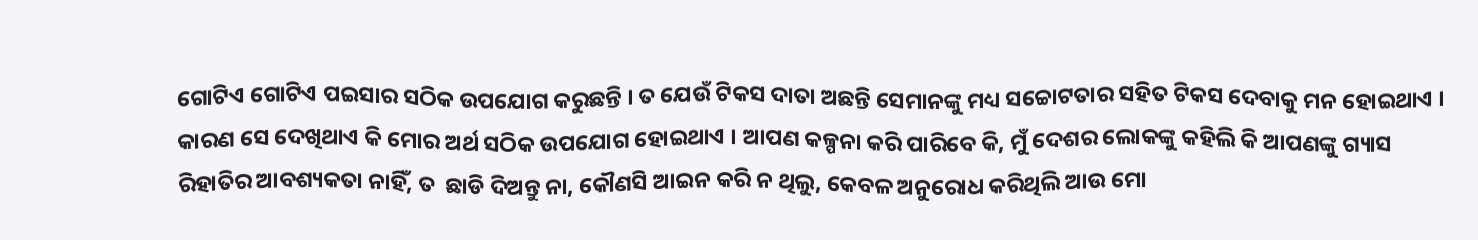ଗୋଟିଏ ଗୋଟିଏ ପଇସାର ସଠିକ ଉପଯୋଗ କରୁଛନ୍ତି । ତ ଯେଉଁ ଟିକସ ଦାତା ଅଛନ୍ତି ସେମାନଙ୍କୁ ମଧ୍ୟ ସଚ୍ଚୋଟତାର ସହିତ ଟିକସ ଦେବାକୁ ମନ ହୋଇଥାଏ । କାରଣ ସେ ଦେଖିଥାଏ କି ମୋର ଅର୍ଥ ସଠିକ ଉପଯୋଗ ହୋଇଥାଏ । ଆପଣ କଳ୍ପନା କରି ପାରିବେ କି, ମୁଁ ଦେଶର ଲୋକଙ୍କୁ କହିଲି କି ଆପଣଙ୍କୁ ଗ୍ୟାସ ରିହାତିର ଆବଶ୍ୟକତା ନାହିଁ, ତ  ଛାଡି ଦିଅନ୍ତୁ ନା, କୌଣସି ଆଇନ କରି ନ ଥିଲୁ, କେବଳ ଅନୁରୋଧ କରିଥିଲି ଆଉ ମୋ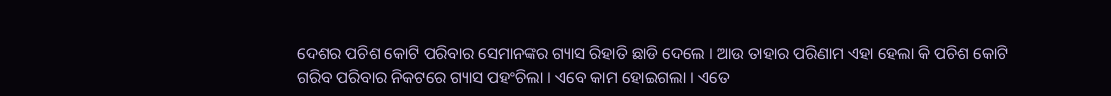ଦେଶର ପଚିଶ କୋଟି ପରିବାର ସେମାନଙ୍କର ଗ୍ୟାସ ରିହାତି ଛାଡି ଦେଲେ । ଆଉ ତାହାର ପରିଣାମ ଏହା ହେଲା କି ପଚିଶ କୋଟି ଗରିବ ପରିବାର ନିକଟରେ ଗ୍ୟାସ ପହଂଚିଲା । ଏବେ କାମ ହୋଇଗଲା । ଏତେ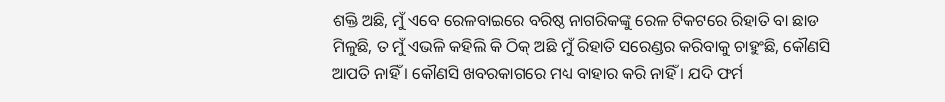ଶକ୍ତି ଅଛି, ମୁଁ ଏବେ ରେଳବାଇରେ ବରିଷ୍ଠ ନାଗରିକଙ୍କୁ ରେଳ ଟିକଟରେ ରିହାତି ବା ଛାଡ ମିଳୁଛି, ତ ମୁଁ ଏଭଳି କହିଲି କି ଠିକ୍ ଅଛି ମୁଁ ରିହାତି ସରେଣ୍ଡର କରିବାକୁ ଚାହୁଂଛି, କୌଣସି ଆପତି ନାହିଁ । କୌଣସି ଖବରକାଗରେ ମଧ୍ୟ ବାହାର କରି ନାହିଁ । ଯଦି ଫର୍ମ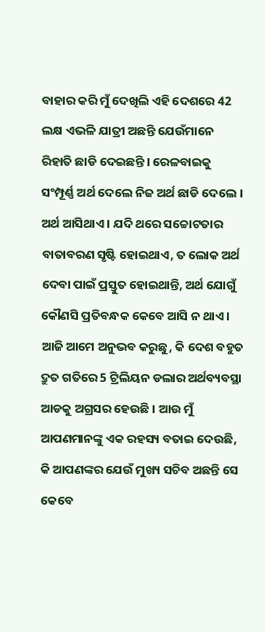ବାହାର କରି ମୁଁ ଦେଖିଲି ଏହି ଦେଶରେ 42 ଲକ୍ଷ ଏଭଳି ଯାତ୍ରୀ ଅଛନ୍ତି ଯେଉଁମାନେ ରିହାତି ଛାଡି ଦେଇଛନ୍ତି । ରେଳବାଇକୁ ସଂମ୍ପୂର୍ଣ୍ଣ ଅର୍ଥ ଦେଲେ ନିଜ ଅର୍ଥ ଛାଡି ଦେଲେ । ଅର୍ଥ ଆସିଥାଏ । ଯଦି ଥରେ ସଚ୍ଚୋଟତାର ବାତାବରଣ ସୃଷ୍ଟି ହୋଇଥାଏ, ତ ଲୋକ ଅର୍ଥ ଦେବା ପାଇଁ ପ୍ରସ୍ତୁତ ହୋଇଥାନ୍ତି, ଅର୍ଥ ଯୋଗୁଁ କୌଣସି ପ୍ରତିବନ୍ଧକ କେବେ ଆସି ନ ଥାଏ । ଆଜି ଆମେ ଅନୁଭବ କରୁଛୁ, କି ଦେଶ ବହୁତ ଦ୍ରୁତ ଗତିରେ 5 ଟ୍ରିଲିୟନ ଡଲାର ଅର୍ଥବ୍ୟବସ୍ଥା ଆଡକୁ ଅଗ୍ରସର ହେଉଛି । ଆଉ ମୁଁ ଆପଣମାନଙ୍କୁ ଏକ ରହସ୍ୟ ବତାଇ ଦେଉଛି, କି ଆପଣଙ୍କର ଯେଉଁ ମୁଖ୍ୟ ସଚିବ ଅଛନ୍ତି ସେ କେବେ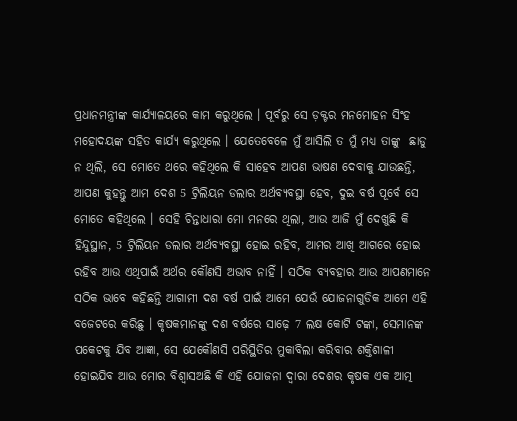ପ୍ରଧାନମନ୍ତ୍ରୀଙ୍କ କାର୍ଯ୍ୟାଳୟରେ କାମ କରୁଥିଲେ । ପୂର୍ବରୁ ସେ ଡ଼କ୍ଟର ମନମୋହନ ସିଂହ ମହୋଦୟଙ୍କ ସହିତ କାର୍ଯ୍ୟ କରୁଥିଲେ । ଯେତେବେଳେ ମୁଁ ଆସିଲି ତ ମୁଁ ମଧ୍ୟ ତାଙ୍କୁ  ଛାଡୁ ନ ଥିଲି, ସେ ମୋତେ ଥରେ କହିଥିଲେ କି ସାହେବ ଆପଣ ଭାଷଣ ଦେବାକୁ ଯାଉଛନ୍ତି, ଆପଣ କୁହନ୍ତୁ ଆମ ଦେଶ 5 ଟ୍ରିଲିୟନ ଡଲାର ଅର୍ଥବ୍ୟବସ୍ଥା ହେବ, ଦୁଇ ବର୍ଷ ପୂର୍ବେ ସେ ମୋତେ କହିଥିଲେ । ସେହି ଚିନ୍ତାଧାରା ମୋ ମନରେ ଥିଲା, ଆଉ ଆଜି ମୁଁ ଦେଖୁଛି କି ହିନ୍ଦୁସ୍ଥାନ, 5 ଟ୍ରିଲିୟନ ଡଲାର ଅର୍ଥବ୍ୟବସ୍ଥା ହୋଇ ରହିବ, ଆମର ଆଖି ଆଗରେ ହୋଇ ରହିବ ଆଉ ଏଥିପାଇଁ ଅର୍ଥର କୌଣସି ଅଭାବ ନାହିଁ । ସଠିକ ବ୍ୟବହାର ଆଉ ଆପଣମାନେ ସଠିକ ଭାବେ କହିଛନ୍ତି ଆଗାମୀ ଦଶ ବର୍ଷ ପାଇଁ ଆମେ ଯେଉଁ ଯୋଜନାଗୁଡିକ ଆମେ ଏହି ବଜେଟରେ କରିଛୁ । କୃଷକମାନଙ୍କୁ ଦଶ ବର୍ଷରେ ସାଢ଼େ 7 ଲକ୍ଷ କୋଟି ଟଙ୍କା, ସେମାନଙ୍କ ପକେଟକୁ ଯିବ ଆଜ୍ଞା, ସେ ଯେକୌଣସି ପରିସ୍ଥିତିର ମୁକାବିଲା କରିବାର ଶକ୍ତିଶାଳୀ ହୋଇଯିବ ଆଉ ମୋର ବିଶ୍ୱାସଅଛି କି ଏହି ଯୋଜନା ଦ୍ୱାରା ଦେଶର କୃଷକ ଏକ ଆତ୍ମ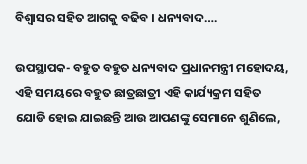ବିଶ୍ୱାସର ସହିତ ଆଗକୁ ବଢିବ । ଧନ୍ୟବାଦ….

ଉପସ୍ଥାପକ- ବହୁତ ବହୁତ ଧନ୍ୟବାଦ ପ୍ରଧାନମନ୍ତ୍ରୀ ମହୋଦୟ, ଏହି ସମୟରେ ବହୁତ ଛାତ୍ରଛାତ୍ରୀ ଏହି କାର୍ଯ୍ୟକ୍ରମ ସହିତ ଯୋଡି ହୋଇ ଯାଇଛନ୍ତି ଆଉ ଆପଣଙ୍କୁ ସେମାନେ ଶୁଣିଲେ,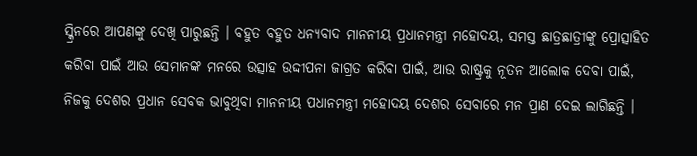ସ୍କ୍ରିନରେ ଆପଣଙ୍କୁ ଦେଖି ପାରୁଛନ୍ତି । ବହୁତ ବହୁତ ଧନ୍ୟବାଦ ମାନନୀୟ ପ୍ରଧାନମନ୍ତ୍ରୀ ମହୋଦୟ, ସମସ୍ତ ଛାତ୍ରଛାତ୍ରୀଙ୍କୁ ପ୍ରୋତ୍ସାହିତ କରିବା ପାଇଁ ଆଉ ସେମାନଙ୍କ ମନରେ ଉତ୍ସାହ ଉଦ୍ଦୀପନା ଜାଗ୍ରତ କରିବା ପାଇଁ, ଆଉ ରାଷ୍ଟ୍ରକୁ ନୂତନ ଆଲୋକ ଦେବା ପାଇଁ, ନିଜକୁ ଦେଶର ପ୍ରଧାନ ସେବକ ଭାବୁଥିବା ମାନନୀୟ ପଧାନମନ୍ତ୍ରୀ ମହୋଦୟ ଦେଶର ସେବାରେ ମନ ପ୍ରାଣ ଦେଇ ଲାଗିଛନ୍ତି ।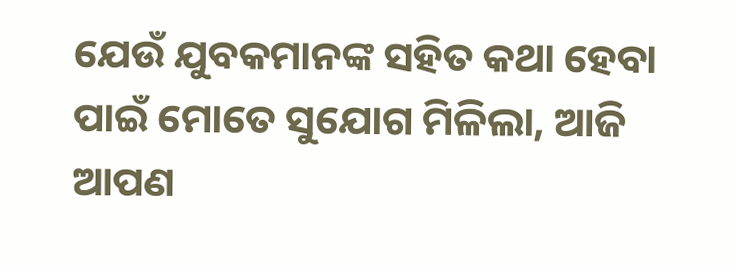ଯେଉଁ ଯୁବକମାନଙ୍କ ସହିତ କଥା ହେବା ପାଇଁ ମୋତେ ସୁଯୋଗ ମିଳିଲା, ଆଜି ଆପଣ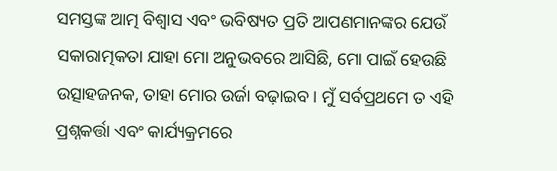ସମସ୍ତଙ୍କ ଆତ୍ମ ବିଶ୍ୱାସ ଏବଂ ଭବିଷ୍ୟତ ପ୍ରତି ଆପଣମାନଙ୍କର ଯେଉଁ ସକାରାତ୍ମକତା ଯାହା ମୋ ଅନୁଭବରେ ଆସିଛି, ମୋ ପାଇଁ ହେଉଛି ଉତ୍ସାହଜନକ, ତାହା ମୋର ଉର୍ଜା ବଢ଼ାଇବ । ମୁଁ ସର୍ବପ୍ରଥମେ ତ ଏହି ପ୍ରଶ୍ନକର୍ତ୍ତା ଏବଂ କାର୍ଯ୍ୟକ୍ରମରେ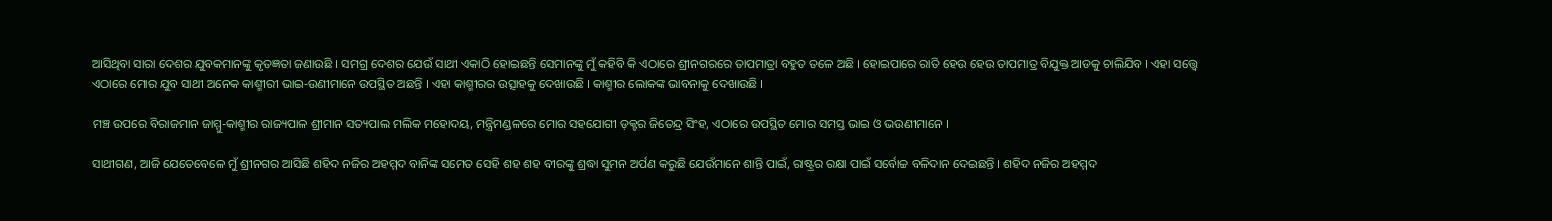ଆସିଥିବା ସାରା ଦେଶର ଯୁବକମାନଙ୍କୁ କୃତଜ୍ଞତା ଜଣାଉଛି । ସମଗ୍ର ଦେଶର ଯେଉଁ ସାଥୀ ଏକାଠି ହୋଇଛନ୍ତି ସେମାନଙ୍କୁ ମୁଁ କହିବି କି ଏଠାରେ ଶ୍ରୀନଗରରେ ତାପମାତ୍ରା ବହୁତ ତଳେ ଅଛି । ହୋଇପାରେ ରାତି ହେଉ ହେଉ ତାପମାତ୍ର ବିଯୁକ୍ତ ଆଡକୁ ଚାଲିଯିବ । ଏହା ସତ୍ତ୍ୱେ ଏଠାରେ ମୋର ଯୁବ ସାଥୀ ଅନେକ କାଶ୍ମୀରୀ ଭାଇ-ଉଣୀମାନେ ଉପସ୍ଥିତ ଅଛନ୍ତି । ଏହା କାଶ୍ମୀରର ଉତ୍ସାହକୁ ଦେଖାଉଛି । କାଶ୍ମୀର ଲୋକଙ୍କ ଭାବନାକୁ ଦେଖାଉଛି ।

ମଞ୍ଚ ଉପରେ ବିରାଜମାନ ଜାମ୍ମୁ-କାଶ୍ମୀର ରାଜ୍ୟପାଳ ଶ୍ରୀମାନ ସତ୍ୟପାଲ ମଲିକ ମହୋଦୟ, ମନ୍ତ୍ରିମଣ୍ଡଳରେ ମୋର ସହଯୋଗୀ ଡ଼କ୍ଟର ଜିତେନ୍ଦ୍ର ସିଂହ, ଏଠାରେ ଉପସ୍ଥିତ ମୋର ସମସ୍ତ ଭାଇ ଓ ଭଉଣୀମାନେ ।

ସାଥୀଗଣ, ଆଜି ଯେତେବେଳେ ମୁଁ ଶ୍ରୀନଗର ଆସିଛି ଶହିଦ ନଜିର ଅହମ୍ମଦ ବାନିଙ୍କ ସମେତ ସେହି ଶହ ଶହ ବୀରଙ୍କୁ ଶ୍ରଦ୍ଧା ସୁମନ ଅର୍ପଣ କରୁଛି ଯେଉଁମାନେ ଶାନ୍ତି ପାଇଁ, ରାଷ୍ଟ୍ରର ରକ୍ଷା ପାଇଁ ସର୍ବୋଚ୍ଚ ବଳିଦାନ ଦେଇଛନ୍ତି । ଶହିଦ ନଜିର ଅହମ୍ମଦ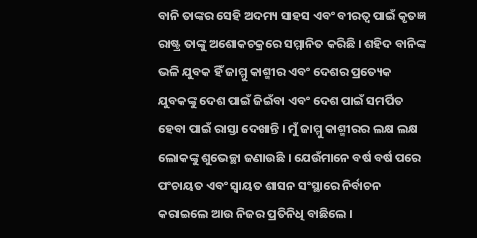ବାନି ତାଙ୍କର ସେହି ଅଦମ୍ୟ ସାହସ ଏବଂ ବୀରତ୍ୱ ପାଇଁ କୃତଜ୍ଞ ରାଷ୍ଟ୍ର ତାଙ୍କୁ ଅଶୋକଚକ୍ରରେ ସମ୍ମାନିତ କରିଛି । ଶହିଦ ବାନିଙ୍କ ଭଳି ଯୁବକ ହିଁ ଜାମ୍ମୁ କାଶ୍ମୀର ଏବଂ ଦେଶର ପ୍ରତ୍ୟେକ ଯୁବକଙ୍କୁ ଦେଶ ପାଇଁ ଜିଇଁବା ଏବଂ ଦେଶ ପାଇଁ ସମର୍ପିତ ହେବା ପାଇଁ ରାସ୍ତା ଦେଖାନ୍ତି । ମୁଁ ଜାମ୍ମୁ କାଶ୍ମୀରର ଲକ୍ଷ ଲକ୍ଷ ଲୋକଙ୍କୁ ଶୁଭେଚ୍ଛା ଜଣାଉଛି । ଯେଉଁମାନେ ବର୍ଷ ବର୍ଷ ପରେ ପଂଚାୟତ ଏବଂ ସ୍ୱାୟତ ଶାସନ ସଂସ୍ଥାରେ ନିର୍ବାଚନ କରାଇଲେ ଆଉ ନିଜର ପ୍ରତିନିଧି ବାଛିଲେ ।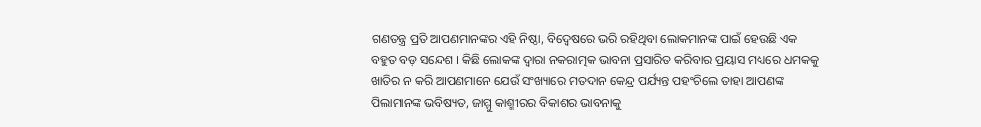ଗଣତନ୍ତ୍ର ପ୍ରତି ଆପଣମାନଙ୍କର ଏହି ନିଷ୍ଠା, ବିଦ୍ୱେଷରେ ଭରି ରହିଥିବା ଲୋକମାନଙ୍କ ପାଇଁ ହେଉଛି ଏକ ବହୁତ ବଡ଼ ସନ୍ଦେଶ । କିଛି ଲୋକଙ୍କ ଦ୍ୱାରା ନକରାତ୍ମକ ଭାବନା ପ୍ରସାରିତ କରିବାର ପ୍ରୟାସ ମଧ୍ୟରେ ଧମକକୁ ଖାତିର ନ କରି ଆପଣମାନେ ଯେଉଁ ସଂଖ୍ୟାରେ ମତଦାନ କେନ୍ଦ୍ର ପର୍ଯ୍ୟନ୍ତ ପହଂଚିଲେ ତାହା ଆପଣଙ୍କ ପିଲାମାନଙ୍କ ଭବିଷ୍ୟତ, ଜାମ୍ମୁ କାଶ୍ମୀରର ବିକାଶର ଭାବନାକୁ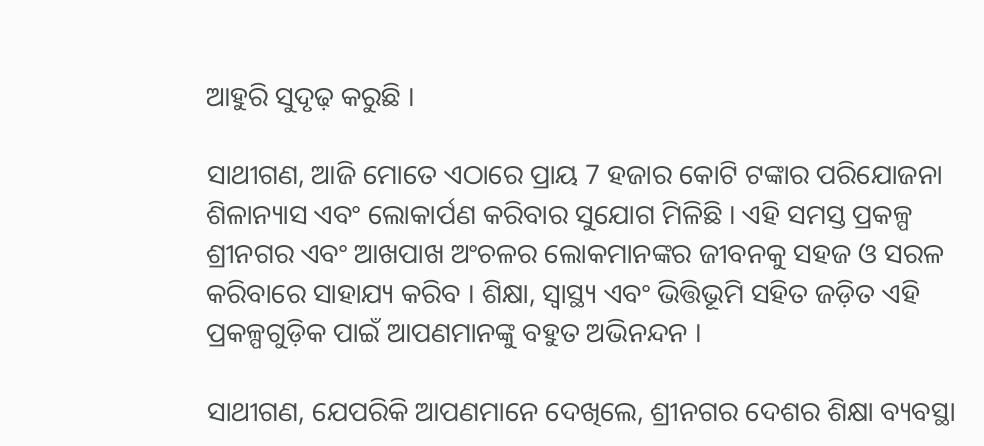ଆହୁରି ସୁଦୃଢ଼ କରୁଛି ।

ସାଥୀଗଣ, ଆଜି ମୋତେ ଏଠାରେ ପ୍ରାୟ 7 ହଜାର କୋଟି ଟଙ୍କାର ପରିଯୋଜନା ଶିଳାନ୍ୟାସ ଏବଂ ଲୋକାର୍ପଣ କରିବାର ସୁଯୋଗ ମିଳିଛି । ଏହି ସମସ୍ତ ପ୍ରକଳ୍ପ ଶ୍ରୀନଗର ଏବଂ ଆଖପାଖ ଅଂଚଳର ଲୋକମାନଙ୍କର ଜୀବନକୁ ସହଜ ଓ ସରଳ କରିବାରେ ସାହାଯ୍ୟ କରିବ । ଶିକ୍ଷା, ସ୍ୱାସ୍ଥ୍ୟ ଏବଂ ଭିତ୍ତିଭୂମି ସହିତ ଜଡ଼ିତ ଏହି ପ୍ରକଳ୍ପଗୁଡ଼ିକ ପାଇଁ ଆପଣମାନଙ୍କୁ ବହୁତ ଅଭିନନ୍ଦନ ।

ସାଥୀଗଣ, ଯେପରିକି ଆପଣମାନେ ଦେଖିଲେ, ଶ୍ରୀନଗର ଦେଶର ଶିକ୍ଷା ବ୍ୟବସ୍ଥା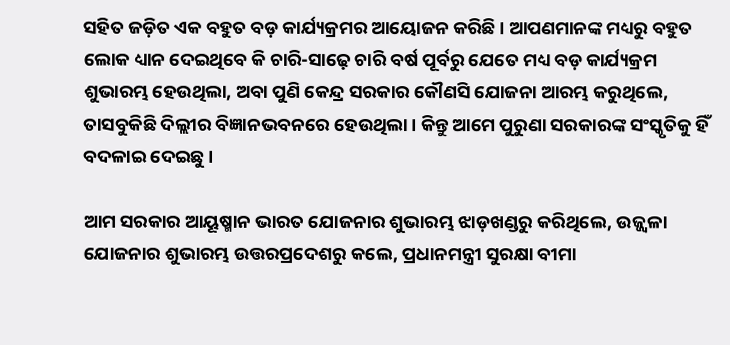ସହିତ ଜଡ଼ିତ ଏକ ବହୁତ ବଡ଼ କାର୍ଯ୍ୟକ୍ରମର ଆୟୋଜନ କରିଛି । ଆପଣମାନଙ୍କ ମଧ୍ୟରୁ ବହୁତ ଲୋକ ଧ୍ୟାନ ଦେଇଥିବେ କି ଚାରି-ସାଢ଼େ ଚାରି ବର୍ଷ ପୂର୍ବରୁ ଯେତେ ମଧ୍ୟ ବଡ଼ କାର୍ଯ୍ୟକ୍ରମ ଶୁଭାରମ୍ଭ ହେଉଥିଲା, ଅବା ପୁଣି କେନ୍ଦ୍ର ସରକାର କୌଣସି ଯୋଜନା ଆରମ୍ଭ କରୁଥିଲେ, ତାସବୁକିଛି ଦିଲ୍ଲୀର ବିଜ୍ଞାନଭବନରେ ହେଉଥିଲା । କିନ୍ତୁ ଆମେ ପୁରୁଣା ସରକାରଙ୍କ ସଂସ୍କୃତିକୁ ହିଁ ବଦଳାଇ ଦେଇଛୁ ।

ଆମ ସରକାର ଆୟୂଷ୍ମାନ ଭାରତ ଯୋଜନାର ଶୁଭାରମ୍ଭ ଝାଡ଼ଖଣ୍ଡରୁ କରିଥିଲେ, ଉଜ୍ଜ୍ୱଳା ଯୋଜନାର ଶୁଭାରମ୍ଭ ଉତ୍ତରପ୍ରଦେଶରୁ କଲେ, ପ୍ରଧାନମନ୍ତ୍ରୀ ସୁରକ୍ଷା ବୀମା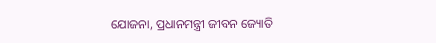ଯୋଜନା, ପ୍ରଧାନମନ୍ତ୍ରୀ ଜୀବନ ଜ୍ୟୋତି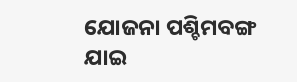ଯୋଜନା ପଶ୍ଚିମବଙ୍ଗ ଯାଇ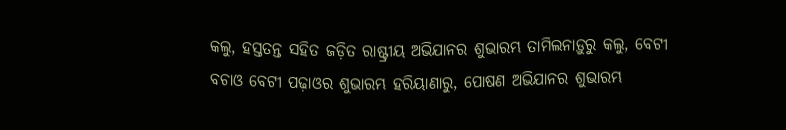କଲୁ, ହସ୍ତତନ୍ତ ସହିତ ଜଡ଼ିତ ରାଷ୍ଟ୍ରୀୟ ଅଭିଯାନର ଶୁଭାରମ୍ଭ ତାମିଲନାଡ଼ୁରୁ କଲୁ, ବେଟୀ ବଚାଓ ବେଟୀ ପଢ଼ାଓର ଶୁଭାରମ୍ଭ ହରିୟାଣାରୁ, ପୋଷଣ ଅଭିଯାନର ଶୁଭାରମ୍ଭ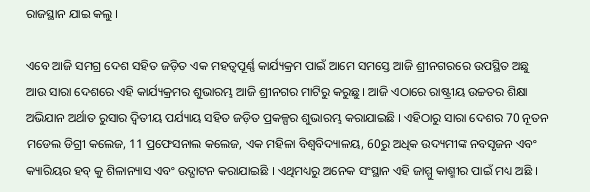ରାଜସ୍ଥାନ ଯାଇ କଲୁ ।

ଏବେ ଆଜି ସମଗ୍ର ଦେଶ ସହିତ ଜଡ଼ିତ ଏକ ମହତ୍ୱପୂର୍ଣ୍ଣ କାର୍ଯ୍ୟକ୍ରମ ପାଇଁ ଆମେ ସମସ୍ତେ ଆଜି ଶ୍ରୀନଗରରେ ଉପସ୍ଥିତ ଅଛୁ ଆଉ ସାରା ଦେଶରେ ଏହି କାର୍ଯ୍ୟକ୍ରମର ଶୁଭାରମ୍ଭ ଆଜି ଶ୍ରୀନଗର ମାଟିରୁ କରୁଛୁ । ଆଜି ଏଠାରେ ରାଷ୍ଟ୍ରୀୟ ଉଚ୍ଚତର ଶିକ୍ଷା ଅଭିଯାନ ଅର୍ଥାତ ରୁସାର ଦ୍ୱିତୀୟ ପର୍ଯ୍ୟାୟ ସହିତ ଜଡ଼ିତ ପ୍ରକଳ୍ପର ଶୁଭାରମ୍ଭ କରାଯାଇଛି । ଏହିଠାରୁ ସାରା ଦେଶର 70 ନୂତନ ମଡେଲ ଡିଗ୍ରୀ କଲେଜ, 11 ପ୍ରଫେସନାଲ କଲେଜ, ଏକ ମହିଳା ବିଶ୍ୱବିଦ୍ୟାଳୟ, 60ରୁ ଅଧିକ ଉଦ୍ୟମୀଙ୍କ ନବସୃଜନ ଏବଂ କ୍ୟାରିୟର ହବ୍ କୁ ଶିଳାନ୍ୟାସ ଏବଂ ଉଦ୍ଘାଟନ କରାଯାଇଛି । ଏଥିମଧ୍ୟରୁ ଅନେକ ସଂସ୍ଥାନ ଏହି ଜାମ୍ମୁ କାଶ୍ମୀର ପାଇଁ ମଧ୍ୟ ଅଛି ।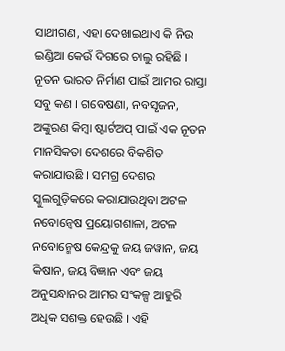ସାଥୀଗଣ, ଏହା ଦେଖାଇଥାଏ କି ନିଉ ଇଣ୍ଡିଆ କେଉଁ ଦିଗରେ ଚାଲୁ ରହିଛି । ନୂତନ ଭାରତ ନିର୍ମାଣ ପାଇଁ ଆମର ରାସ୍ତା ସବୁ କଣ । ଗବେଷଣା, ନବସୃଜନ, ଅଙ୍କୁରଣ କିମ୍ବା ଷ୍ଟାର୍ଟଅପ୍ ପାଇଁ ଏକ ନୂତନ ମାନସିକତା ଦେଶରେ ବିକଶିତ କରାଯାଉଛି । ସମଗ୍ର ଦେଶର ସ୍କୁଲଗୁଡ଼ିକରେ କରାଯାଉଥିବା ଅଟଳ ନବୋନ୍ଵେଷ ପ୍ରୟୋଗଶାଳା, ଅଟଳ ନବୋନ୍ମେଷ କେନ୍ଦ୍ରକୁ ଜୟ ଜୱାନ, ଜୟ କିଷାନ, ଜୟ ବିଜ୍ଞାନ ଏବଂ ଜୟ ଅନୁସନ୍ଧାନର ଆମର ସଂକଳ୍ପ ଆହୁରି ଅଧିକ ସଶକ୍ତ ହେଉଛି । ଏହି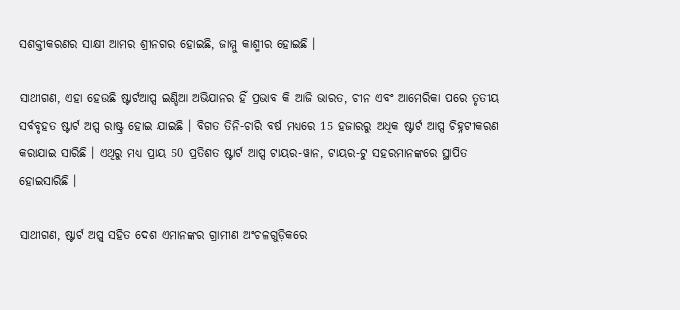ସଶକ୍ତୀକରଣର ସାକ୍ଷୀ ଆମର ଶ୍ରୀନଗର ହୋଇଛି, ଜାମ୍ମୁ କାଶ୍ମୀର ହୋଇଛି ।

ସାଥୀଗଣ, ଏହା ହେଉଛି ଷ୍ଟାର୍ଟଆପ୍ସ ଇଣ୍ଡିଆ ଅଭିଯାନର ହିଁ ପ୍ରଭାବ କି ଆଜି ଭାରତ, ଚୀନ ଏବଂ ଆମେରିକା ପରେ ତୃତୀୟ ସର୍ବବୃହତ ଷ୍ଟାର୍ଟ ଅପ୍ସ ରାଷ୍ଟ୍ର ହୋଇ ଯାଇଛି । ବିଗତ ତିନି-ଚାରି ବର୍ଷ ମଧ୍ୟରେ 15 ହଜାରରୁ ଅଧିକ ଷ୍ଟାର୍ଟ ଆପ୍ସ ଚିହ୍ନଟୀକରଣ କରାଯାଇ ସାରିଛି । ଏଥିରୁ ମଧ୍ୟ ପ୍ରାୟ 50 ପ୍ରତିଶତ ଷ୍ଟାର୍ଟ ଆପ୍ସ ଟାୟର-ୱାନ, ଟାୟର-ଟୁ ସହରମାନଙ୍କରେ ସ୍ଥାପିତ ହୋଇସାରିଛି ।

ସାଥୀଗଣ, ଷ୍ଟାର୍ଟ ଅପ୍ସ୍ ସହିତ ଦେଶ ଏମାନଙ୍କର ଗ୍ରାମୀଣ ଅଂଚଳଗୁଡ଼ିକରେ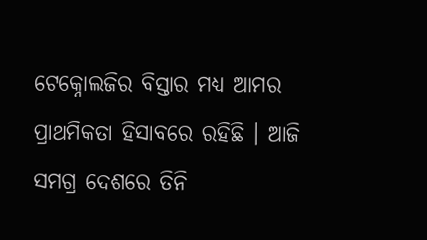ଟେକ୍ନୋଲଜିର ବିସ୍ତାର ମଧ୍ୟ ଆମର ପ୍ରାଥମିକତା ହିସାବରେ ରହିଛି । ଆଜି ସମଗ୍ର ଦେଶରେ ତିନି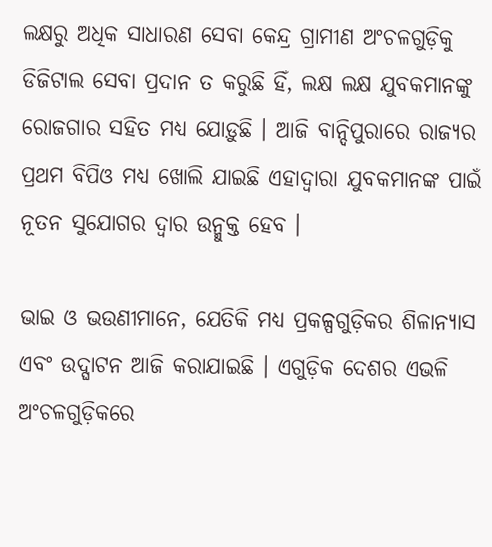ଲକ୍ଷରୁ ଅଧିକ ସାଧାରଣ ସେବା କେନ୍ଦ୍ର ଗ୍ରାମୀଣ ଅଂଚଳଗୁଡ଼ିକୁ ଡିଜିଟାଲ ସେବା ପ୍ରଦାନ ତ କରୁଛି ହିଁ, ଲକ୍ଷ ଲକ୍ଷ ଯୁବକମାନଙ୍କୁ ରୋଜଗାର ସହିତ ମଧ୍ୟ ଯୋଡ଼ୁଛି । ଆଜି ବାନ୍ଦିପୁରାରେ ରାଜ୍ୟର ପ୍ରଥମ ବିପିଓ ମଧ୍ୟ ଖୋଲି ଯାଇଛି ଏହାଦ୍ୱାରା ଯୁବକମାନଙ୍କ ପାଇଁ ନୂତନ ସୁଯୋଗର ଦ୍ୱାର ଉନ୍ମୁକ୍ତ ହେବ ।

ଭାଇ ଓ ଭଉଣୀମାନେ, ଯେତିକି ମଧ୍ୟ ପ୍ରକଳ୍ପଗୁଡ଼ିକର ଶିଳାନ୍ୟାସ ଏବଂ ଉଦ୍ଘାଟନ ଆଜି କରାଯାଇଛି । ଏଗୁଡ଼ିକ ଦେଶର ଏଭଳି ଅଂଚଳଗୁଡ଼ିକରେ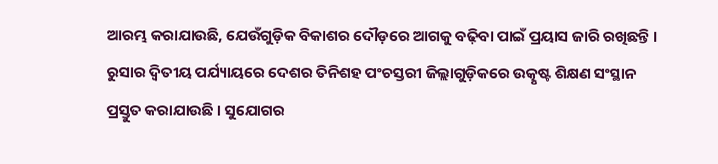ଆରମ୍ଭ କରାଯାଉଛି, ଯେଉଁଗୁଡ଼ିକ ବିକାଶର ଦୌଡ଼ରେ ଆଗକୁ ବଢ଼ିବା ପାଇଁ ପ୍ରୟାସ ଜାରି ରଖିଛନ୍ତି । ରୁସାର ଦ୍ୱିତୀୟ ପର୍ଯ୍ୟାୟରେ ଦେଶର ତିନିଶହ ପଂଚସ୍ତରୀ ଜିଲ୍ଲାଗୁଡ଼ିକରେ ଉତ୍କୃଷ୍ଟ ଶିକ୍ଷଣ ସଂସ୍ଥାନ ପ୍ରସ୍ତୁତ କରାଯାଉଛି । ସୁଯୋଗର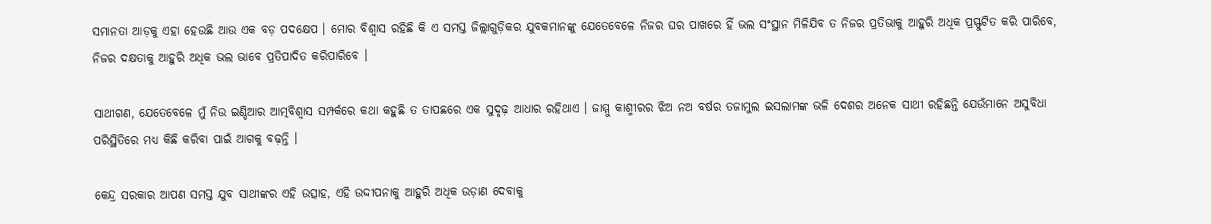ସମାନତା ଆଡ଼କୁ ଏହା ହେଉଛି ଆଉ ଏକ ବଡ଼ ପଦକ୍ଷେପ । ମୋର ବିଶ୍ୱାସ ରହିଛି କି ଏ ସମସ୍ତ ଜିଲ୍ଲାଗୁଡ଼ିକର ଯୁବକମାନଙ୍କୁ ଯେତେବେଳେ ନିଜର ଘର ପାଖରେ ହିଁ ଭଲ ସଂସ୍ଥାନ ମିଳିଯିବ ତ ନିଜର ପ୍ରତିଭାକୁ ଆହୁରି ଅଧିକ ପ୍ରସ୍ଫୁଟିତ କରି ପାରିବେ, ନିଜର ଦକ୍ଷତାକୁ ଆହୁରି ଅଧିକ ଭଲ ଭାବେ ପ୍ରତିପାଦିତ କରିପାରିବେ ।

ସାଥୀଗଣ, ଯେତେବେଳେ ମୁଁ ନିଉ ଇଣ୍ଡିଆର ଆତ୍ମବିଶ୍ୱାସ ସମ୍ପର୍କରେ କଥା କହୁଛି ତ ତାପଛରେ ଏକ ସୁଦୃଢ଼ ଆଧାର ରହିଥାଏ । ଜାମ୍ମୁ କାଶ୍ମୀରର ଝିଅ ନଅ ବର୍ଷର ତଜାମୁଲ ଇସଲାମଙ୍କ ଭଳି ଦେଶର ଅନେକ ସାଥୀ ରହିଛନ୍ତି ଯେଉଁମାନେ ଅସୁବିଧା ପରିସ୍ଥିତିରେ ମଧ୍ୟ କିଛି କରିବା ପାଇଁ ଆଗକୁ ବଢ଼ନ୍ତି ।

କେନ୍ଦ୍ର ସରକାର ଆପଣ ସମସ୍ତ ଯୁବ ସାଥୀଙ୍କର ଏହି ଉତ୍ସାହ, ଏହି ଉଦ୍ଦୀପନାକୁ ଆହୁରି ଅଧିକ ଉଡ଼ାଣ ଦେବାକୁ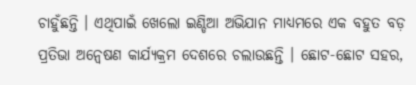ଚାହୁଁଛନ୍ତି । ଏଥିପାଇଁ ଖେଲୋ ଇଣ୍ଡିଆ ଅଭିଯାନ ମାଧ୍ୟମରେ ଏକ ବହୁତ ବଡ଼ ପ୍ରତିଭା ଅନ୍ୱେଷଣ କାର୍ଯ୍ୟକ୍ରମ ଦେଶରେ ଚଲାଉଛନ୍ତି । ଛୋଟ-ଛୋଟ ସହର,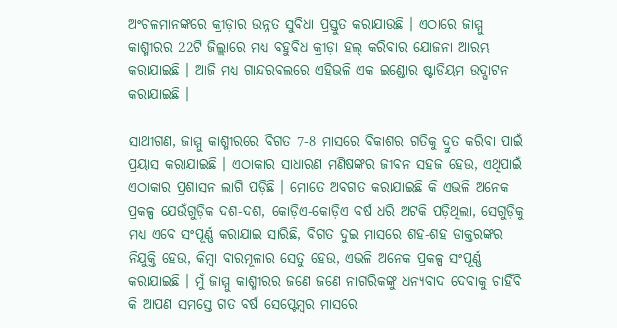ଅଂଚଳମାନଙ୍କରେ କ୍ରୀଡ଼ାର ଉନ୍ନତ ସୁବିଧା ପ୍ରସ୍ତୁତ କରାଯାଉଛି । ଏଠାରେ ଜାମ୍ମୁ କାଶ୍ମୀରର 22ଟି ଜିଲ୍ଲାରେ ମଧ୍ୟ ବହୁବିଧ କ୍ରୀଡ଼ା ହଲ୍ କରିବାର ଯୋଜନା ଆରମ୍ଭ କରାଯାଇଛି । ଆଜି ମଧ୍ୟ ଗାନ୍ଦରବଲରେ ଏହିଭଳି ଏକ ଇଣ୍ଡୋର ଷ୍ଟାଡିୟମ ଉଦ୍ଘାଟନ କରାଯାଇଛି ।

ସାଥୀଗଣ, ଜାମ୍ମୁ କାଶ୍ମୀରରେ ବିଗତ 7-8 ମାସରେ ବିକାଶର ଗତିକୁ ଦ୍ରୁତ କରିବା ପାଇଁ ପ୍ରୟାସ କରାଯାଇଛି । ଏଠାକାର ସାଧାରଣ ମଣିଷଙ୍କର ଜୀବନ ସହଜ ହେଉ, ଏଥିପାଇଁ ଏଠାକାର ପ୍ରଶାସନ ଲାଗି ପଡ଼ିଛି । ମୋତେ ଅବଗତ କରାଯାଇଛି କି ଏଭଳି ଅନେକ ପ୍ରକଳ୍ପ ଯେଉଁଗୁଡ଼ିକ ଦଶ-ଦଶ, କୋଡ଼ିଏ-କୋଡ଼ିଏ ବର୍ଷ ଧରି ଅଟକି ପଡ଼ିଥିଲା, ସେଗୁଡ଼ିକୁ ମଧ୍ୟ ଏବେ ସଂପୂର୍ଣ୍ଣ କରାଯାଇ ସାରିଛି, ବିଗତ ଦୁଇ ମାସରେ ଶହ-ଶହ ଡାକ୍ତରଙ୍କର ନିଯୁକ୍ତି ହେଉ, କିମ୍ବା ବାରମୂଳାର ସେତୁ ହେଉ, ଏଭଳି ଅନେକ ପ୍ରକଳ୍ପ ସଂପୂର୍ଣ୍ଣ କରାଯାଇଛି । ମୁଁ ଜାମ୍ମୁ କାଶ୍ମୀରର ଜଣେ ଜଣେ ନାଗରିକଙ୍କୁ ଧନ୍ୟବାଦ ଦେବାକୁ ଚାହିଁବି କି ଆପଣ ସମସ୍ତେ ଗତ ବର୍ଷ ସେପ୍ଟେମ୍ବର ମାସରେ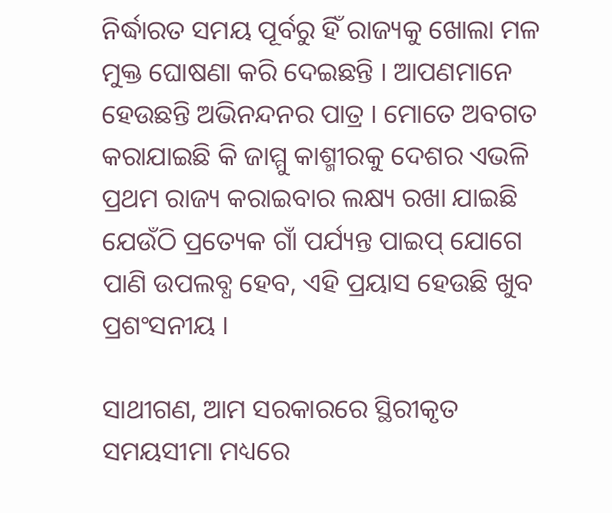ନିର୍ଦ୍ଧାରତ ସମୟ ପୂର୍ବରୁ ହିଁ ରାଜ୍ୟକୁ ଖୋଲା ମଳ ମୁକ୍ତ ଘୋଷଣା କରି ଦେଇଛନ୍ତି । ଆପଣମାନେ ହେଉଛନ୍ତି ଅଭିନନ୍ଦନର ପାତ୍ର । ମୋତେ ଅବଗତ କରାଯାଇଛି କି ଜାମ୍ମୁ କାଶ୍ମୀରକୁ ଦେଶର ଏଭଳି ପ୍ରଥମ ରାଜ୍ୟ କରାଇବାର ଲକ୍ଷ୍ୟ ରଖା ଯାଇଛି ଯେଉଁଠି ପ୍ରତ୍ୟେକ ଗାଁ ପର୍ଯ୍ୟନ୍ତ ପାଇପ୍ ଯୋଗେ ପାଣି ଉପଲବ୍ଧ ହେବ, ଏହି ପ୍ରୟାସ ହେଉଛି ଖୁବ ପ୍ରଶଂସନୀୟ ।

ସାଥୀଗଣ, ଆମ ସରକାରରେ ସ୍ଥିରୀକୃତ ସମୟସୀମା ମଧ୍ୟରେ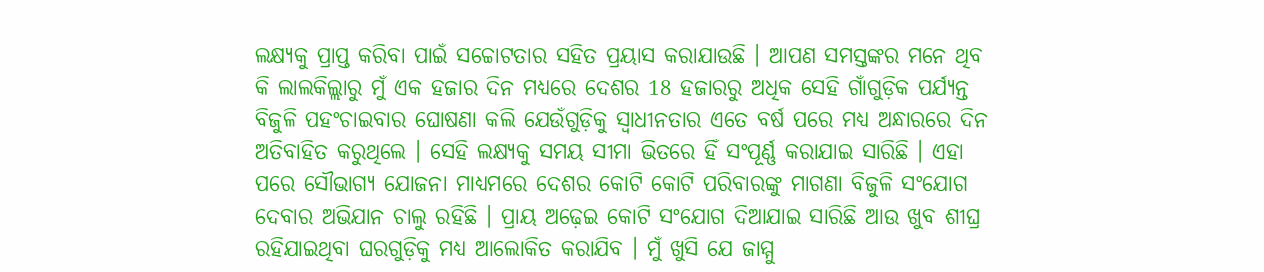ଲକ୍ଷ୍ୟକୁ ପ୍ରାପ୍ତ କରିବା ପାଇଁ ସଚ୍ଚୋଟତାର ସହିତ ପ୍ରୟାସ କରାଯାଉଛି । ଆପଣ ସମସ୍ତଙ୍କର ମନେ ଥିବ କି ଲାଲକିଲ୍ଲାରୁ ମୁଁ ଏକ ହଜାର ଦିନ ମଧ୍ୟରେ ଦେଶର 18 ହଜାରରୁ ଅଧିକ ସେହି ଗାଁଗୁଡ଼ିକ ପର୍ଯ୍ୟନ୍ତ ବିଜୁଳି ପହଂଚାଇବାର ଘୋଷଣା କଲି ଯେଉଁଗୁଡ଼ିକୁ ସ୍ୱାଧୀନତାର ଏତେ ବର୍ଷ ପରେ ମଧ୍ୟ ଅନ୍ଧାରରେ ଦିନ ଅତିବାହିତ କରୁଥିଲେ । ସେହି ଲକ୍ଷ୍ୟକୁ ସମୟ ସୀମା ଭିତରେ ହିଁ ସଂପୂର୍ଣ୍ଣ କରାଯାଇ ସାରିଛି । ଏହା ପରେ ସୌଭାଗ୍ୟ ଯୋଜନା ମାଧ୍ୟମରେ ଦେଶର କୋଟି କୋଟି ପରିବାରଙ୍କୁ ମାଗଣା ବିଜୁଳି ସଂଯୋଗ ଦେବାର ଅଭିଯାନ ଚାଲୁ ରହିଛି । ପ୍ରାୟ ଅଢ଼େଇ କୋଟି ସଂଯୋଗ ଦିଆଯାଇ ସାରିଛି ଆଉ ଖୁବ ଶୀଘ୍ର ରହିଯାଇଥିବା ଘରଗୁଡ଼ିକୁ ମଧ୍ୟ ଆଲୋକିତ କରାଯିବ । ମୁଁ ଖୁସି ଯେ ଜାମ୍ମୁ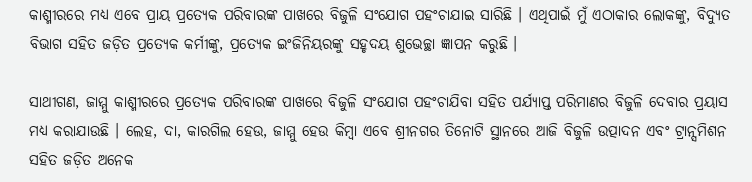କାଶ୍ମୀରରେ ମଧ୍ୟ ଏବେ ପ୍ରାୟ ପ୍ରତ୍ୟେକ ପରିବାରଙ୍କ ପାଖରେ ବିଜୁଳି ସଂଯୋଗ ପହଂଚାଯାଇ ସାରିଛି । ଏଥିପାଇଁ ମୁଁ ଏଠାକାର ଲୋକଙ୍କୁ, ବିଦ୍ୟୁତ ବିଭାଗ ସହିତ ଜଡ଼ିତ ପ୍ରତ୍ୟେକ କର୍ମୀଙ୍କୁ, ପ୍ରତ୍ୟେକ ଇଂଜିନିୟରଙ୍କୁ ସହୃଦୟ ଶୁଭେଚ୍ଛା ଜ୍ଞାପନ କରୁଛି ।

ସାଥୀଗଣ, ଜାମ୍ମୁ କାଶ୍ମୀରରେ ପ୍ରତ୍ୟେକ ପରିବାରଙ୍କ ପାଖରେ ବିଜୁଳି ସଂଯୋଗ ପହଂଚାଯିବା ସହିତ ପର୍ଯ୍ୟାପ୍ତ ପରିମାଣର ବିଜୁଳି ଦେବାର ପ୍ରୟାସ ମଧ୍ୟ କରାଯାଉଛି । ଲେହ, ଦା, କାରଗିଲ ହେଉ, ଜାମ୍ମୁ ହେଉ କିମ୍ବା ଏବେ ଶ୍ରୀନଗର ତିନୋଟି ସ୍ଥାନରେ ଆଜି ବିଜୁଳି ଉତ୍ପାଦନ ଏବଂ ଟ୍ରାନ୍ସମିଶନ ସହିତ ଜଡ଼ିତ ଅନେକ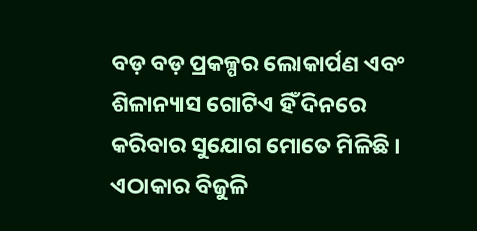ବଡ଼ ବଡ଼ ପ୍ରକଳ୍ପର ଲୋକାର୍ପଣ ଏବଂ ଶିଳାନ୍ୟାସ ଗୋଟିଏ ହିଁ ଦିନରେ କରିବାର ସୁଯୋଗ ମୋତେ ମିଳିଛି । ଏଠାକାର ବିଜୁଳି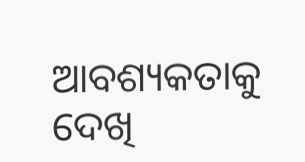ଆବଶ୍ୟକତାକୁ ଦେଖି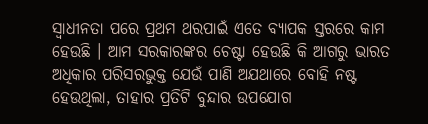ସ୍ୱାଧୀନତା ପରେ ପ୍ରଥମ ଥରପାଇଁ ଏତେ ବ୍ୟାପକ ସ୍ତରରେ କାମ ହେଉଛି । ଆମ ସରକାରଙ୍କର ଚେଷ୍ଟା ହେଉଛି କି ଆଗରୁ ଭାରତ ଅଧିକାର ପରିସରଭୁକ୍ତ ଯେଉଁ ପାଣି ଅଯଥାରେ ବୋହି ନଷ୍ଟ ହେଉଥିଲା, ତାହାର ପ୍ରତିଟି ବୁନ୍ଦାର ଉପଯୋଗ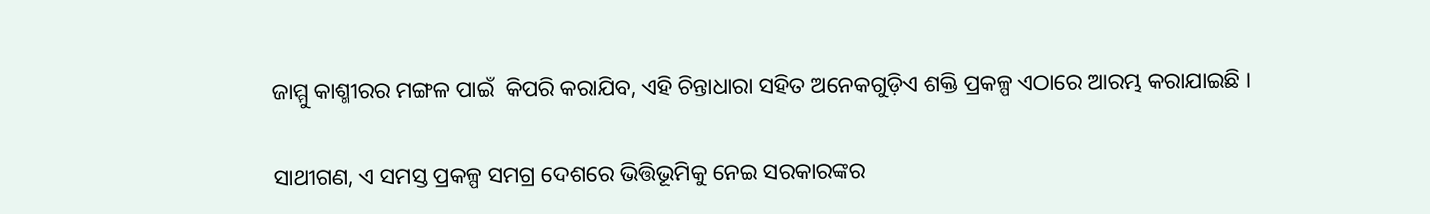ଜାମ୍ମୁ କାଶ୍ମୀରର ମଙ୍ଗଳ ପାଇଁ  କିପରି କରାଯିବ, ଏହି ଚିନ୍ତାଧାରା ସହିତ ଅନେକଗୁଡ଼ିଏ ଶକ୍ତି ପ୍ରକଳ୍ପ ଏଠାରେ ଆରମ୍ଭ କରାଯାଇଛି ।

ସାଥୀଗଣ, ଏ ସମସ୍ତ ପ୍ରକଳ୍ପ ସମଗ୍ର ଦେଶରେ ଭିତ୍ତିଭୂମିକୁ ନେଇ ସରକାରଙ୍କର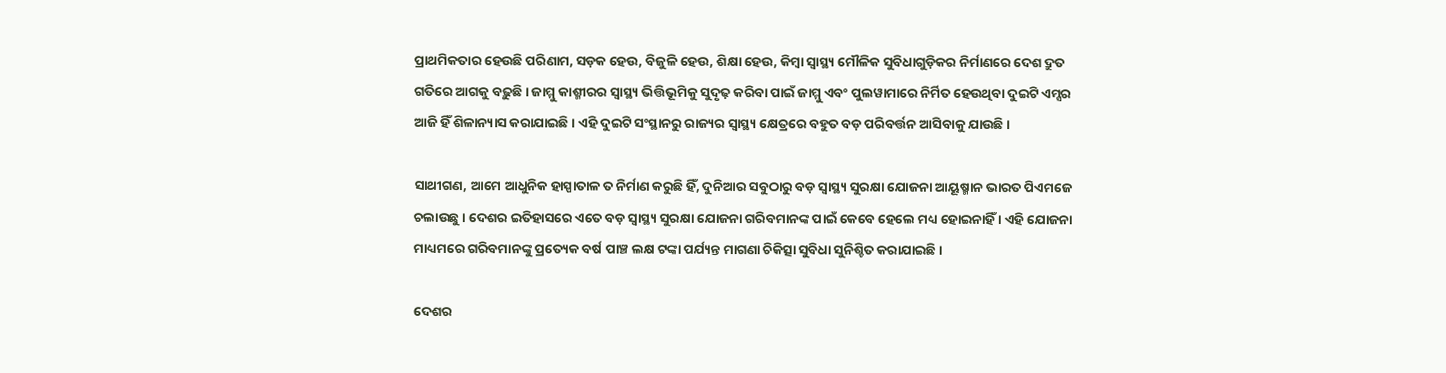ପ୍ରାଥମିକତାର ହେଉଛି ପରିଣାମ, ସଡ଼କ ହେଉ, ବିଜୁଳି ହେଉ, ଶିକ୍ଷା ହେଉ, କିମ୍ବା ସ୍ୱାସ୍ଥ୍ୟ ମୌଳିକ ସୁବିଧାଗୁଡ଼ିକର ନିର୍ମାଣରେ ଦେଶ ଦ୍ରୁତ ଗତିରେ ଆଗକୁ ବଢ଼ୁଛି । ଜାମ୍ମୁ କାଶ୍ମୀରର ସ୍ୱାସ୍ଥ୍ୟ ଭିତ୍ତିଭୂମିକୁ ସୁଦୃଢ଼ କରିବା ପାଇଁ ଜାମ୍ମୁ ଏବଂ ପୁଲୱାମାରେ ନିର୍ମିତ ହେଉଥିବା ଦୁଇଟି ଏମ୍ସର ଆଜି ହିଁ ଶିଳାନ୍ୟାସ କରାଯାଇଛି । ଏହି ଦୁଇଟି ସଂସ୍ଥାନରୁ ରାଜ୍ୟର ସ୍ୱାସ୍ଥ୍ୟ କ୍ଷେତ୍ରରେ ବହୁତ ବଡ଼ ପରିବର୍ତ୍ତନ ଆସିବାକୁ ଯାଉଛି ।

ସାଥୀଗଣ, ଆମେ ଆଧୁନିକ ହାସ୍ପାତାଳ ତ ନିର୍ମାଣ କରୁଛି ହିଁ, ଦୁନିଆର ସବୁଠାରୁ ବଡ଼ ସ୍ୱାସ୍ଥ୍ୟ ସୁରକ୍ଷା ଯୋଜନା ଆୟୂଷ୍ମାନ ଭାରତ ପିଏମଜେ ଚଲାଉଛୁ । ଦେଶର ଇତିହାସରେ ଏତେ ବଡ଼ ସ୍ୱାସ୍ଥ୍ୟ ସୁରକ୍ଷା ଯୋଜନା ଗରିବମାନଙ୍କ ପାଇଁ କେବେ ହେଲେ ମଧ୍ୟ ହୋଇନାହିଁ । ଏହି ଯୋଜନା ମାଧ୍ୟମରେ ଗରିବମାନଙ୍କୁ ପ୍ରତ୍ୟେକ ବର୍ଷ ପାଞ୍ଚ ଲକ୍ଷ ଟଙ୍କା ପର୍ଯ୍ୟନ୍ତ ମାଗଣା ଚିକିତ୍ସା ସୁବିଧା ସୁନିଶ୍ଚିତ କରାଯାଇଛି ।

ଦେଶର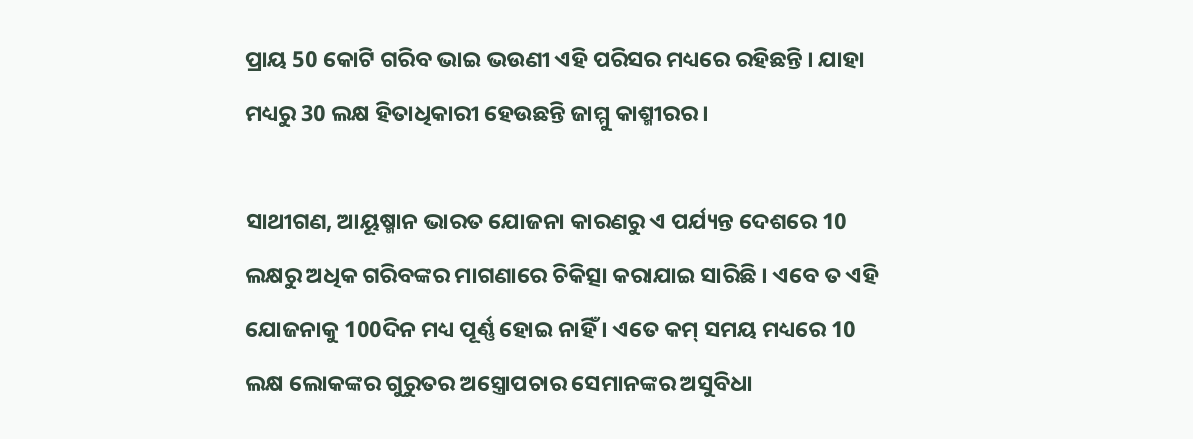ପ୍ରାୟ 50 କୋଟି ଗରିବ ଭାଇ ଭଉଣୀ ଏହି ପରିସର ମଧ୍ୟରେ ରହିଛନ୍ତି । ଯାହା ମଧ୍ୟରୁ 30 ଲକ୍ଷ ହିତାଧିକାରୀ ହେଉଛନ୍ତି ଜାମ୍ମୁ କାଶ୍ମୀରର ।

ସାଥୀଗଣ, ଆୟୂଷ୍ମାନ ଭାରତ ଯୋଜନା କାରଣରୁ ଏ ପର୍ଯ୍ୟନ୍ତ ଦେଶରେ 10 ଲକ୍ଷରୁ ଅଧିକ ଗରିବଙ୍କର ମାଗଣାରେ ଚିକିତ୍ସା କରାଯାଇ ସାରିଛି । ଏବେ ତ ଏହି ଯୋଜନାକୁ 100ଦିନ ମଧ୍ୟ ପୂର୍ଣ୍ଣ ହୋଇ ନାହିଁ । ଏତେ କମ୍ ସମୟ ମଧ୍ୟରେ 10 ଲକ୍ଷ ଲୋକଙ୍କର ଗୁରୁତର ଅସ୍ତ୍ରୋପଚାର ସେମାନଙ୍କର ଅସୁବିଧା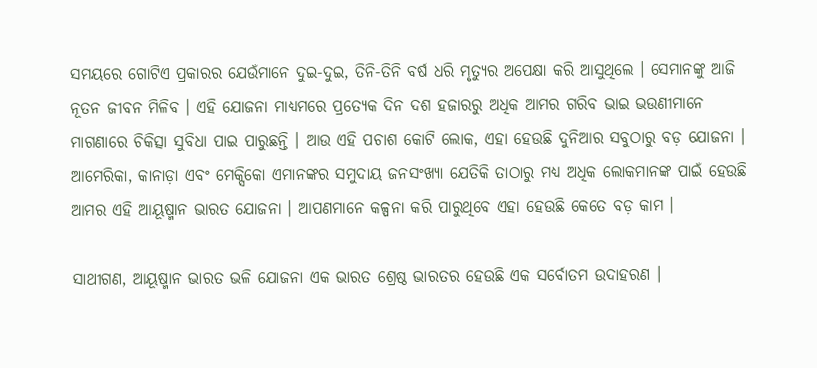ସମୟରେ ଗୋଟିଏ ପ୍ରକାରର ଯେଉଁମାନେ ଦୁଇ-ଦୁଇ, ତିନି-ତିନି ବର୍ଷ ଧରି ମୃତ୍ୟୁର ଅପେକ୍ଷା କରି ଆସୁଥିଲେ । ସେମାନଙ୍କୁ ଆଜି ନୂତନ ଜୀବନ ମିଳିବ । ଏହି ଯୋଜନା ମାଧ୍ୟମରେ ପ୍ରତ୍ୟେକ ଦିନ ଦଶ ହଜାରରୁ ଅଧିକ ଆମର ଗରିବ ଭାଇ ଭଉଣୀମାନେ ମାଗଣାରେ ଚିକିତ୍ସା ସୁବିଧା ପାଇ ପାରୁଛନ୍ତି । ଆଉ ଏହି ପଚାଶ କୋଟି ଲୋକ, ଏହା ହେଉଛି ଦୁନିଆର ସବୁଠାରୁ ବଡ଼ ଯୋଜନା । ଆମେରିକା, କାନାଡ଼ା ଏବଂ ମେକ୍ସିକୋ ଏମାନଙ୍କର ସମୁଦାୟ ଜନସଂଖ୍ୟା ଯେତିକି ତାଠାରୁ ମଧ୍ୟ ଅଧିକ ଲୋକମାନଙ୍କ ପାଇଁ ହେଉଛି ଆମର ଏହି ଆୟୂଷ୍ମାନ ଭାରତ ଯୋଜନା । ଆପଣମାନେ କଳ୍ପନା କରି ପାରୁଥିବେ ଏହା ହେଉଛି କେତେ ବଡ଼ କାମ ।

ସାଥୀଗଣ, ଆୟୂଷ୍ମାନ ଭାରତ ଭଳି ଯୋଜନା ଏକ ଭାରତ ଶ୍ରେଷ୍ଠ ଭାରତର ହେଉଛି ଏକ ସର୍ବୋତମ ଉଦାହରଣ ।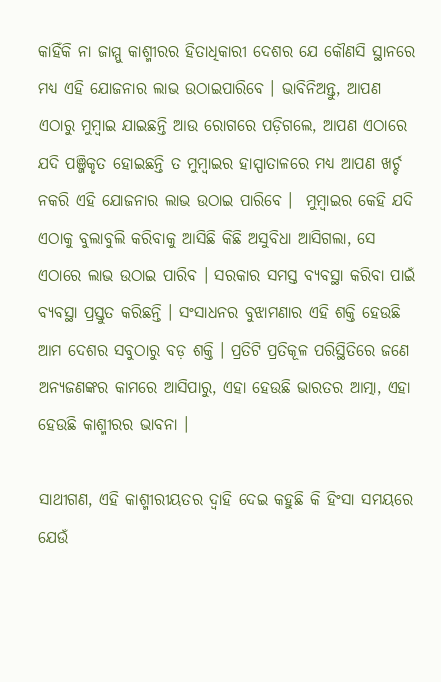କାହିଁକି ନା ଜାମ୍ମୁ କାଶ୍ମୀରର ହିତାଧିକାରୀ ଦେଶର ଯେ କୌଣସି ସ୍ଥାନରେ ମଧ୍ୟ ଏହି ଯୋଜନାର ଲାଭ ଉଠାଇପାରିବେ । ଭାବିନିଅନ୍ତୁ, ଆପଣ ଏଠାରୁ ମୁମ୍ବାଇ ଯାଇଛନ୍ତି ଆଉ ରୋଗରେ ପଡ଼ିଗଲେ, ଆପଣ ଏଠାରେ ଯଦି ପଞ୍ଜିକୃତ ହୋଇଛନ୍ତି ତ ମୁମ୍ବାଇର ହାସ୍ପାତାଳରେ ମଧ୍ୟ ଆପଣ ଖର୍ଚ୍ଚ ନକରି ଏହି ଯୋଜନାର ଲାଭ ଉଠାଇ ପାରିବେ ।  ମୁମ୍ବାଇର କେହି ଯଦି ଏଠାକୁ ବୁଲାବୁଲି କରିବାକୁ ଆସିଛି କିଛି ଅସୁବିଧା ଆସିଗଲା, ସେ ଏଠାରେ ଲାଭ ଉଠାଇ ପାରିବ । ସରକାର ସମସ୍ତ ବ୍ୟବସ୍ଥା କରିବା ପାଇଁ ବ୍ୟବସ୍ଥା ପ୍ରସ୍ତୁତ କରିଛନ୍ତି । ସଂସାଧନର ବୁଝାମଣାର ଏହି ଶକ୍ତି ହେଉଛି ଆମ ଦେଶର ସବୁଠାରୁ ବଡ଼ ଶକ୍ତି । ପ୍ରତିଟି ପ୍ରତିକୂଳ ପରିସ୍ଥିତିରେ ଜଣେ ଅନ୍ୟଜଣଙ୍କର କାମରେ ଆସିପାରୁ, ଏହା ହେଉଛି ଭାରତର ଆତ୍ମା, ଏହା ହେଉଛି କାଶ୍ମୀରର ଭାବନା ।

ସାଥୀଗଣ, ଏହି କାଶ୍ମୀରୀୟତର ଦ୍ୱାହି ଦେଇ କହୁଛି କି ହିଂସା ସମୟରେ ଯେଉଁ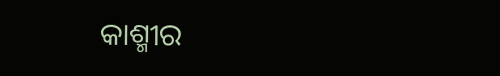କାଶ୍ମୀର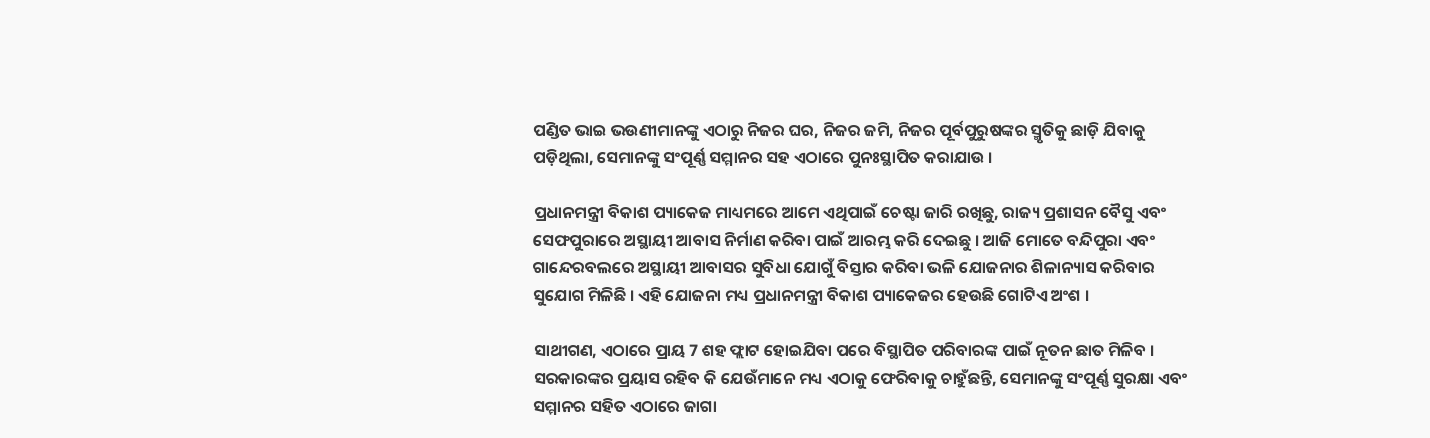ପଣ୍ଡିତ ଭାଇ ଭଉଣୀମାନଙ୍କୁ ଏଠାରୁ ନିଜର ଘର, ନିଜର ଜମି, ନିଜର ପୂର୍ବପୁରୁଷଙ୍କର ସ୍ମୃତିକୁ ଛାଡ଼ି ଯିବାକୁ ପଡ଼ିଥିଲା, ସେମାନଙ୍କୁ ସଂପୂର୍ଣ୍ଣ ସମ୍ମାନର ସହ ଏଠାରେ ପୁନଃସ୍ଥାପିତ କରାଯାଉ ।

ପ୍ରଧାନମନ୍ତ୍ରୀ ବିକାଶ ପ୍ୟାକେଜ ମାଧ୍ୟମରେ ଆମେ ଏଥିପାଇଁ ଚେଷ୍ଟା ଜାରି ରଖିଛୁ, ରାଜ୍ୟ ପ୍ରଶାସନ ବୈସୁ ଏବଂ ସେଫପୁରାରେ ଅସ୍ଥାୟୀ ଆବାସ ନିର୍ମାଣ କରିବା ପାଇଁ ଆରମ୍ଭ କରି ଦେଇଛୁ । ଆଜି ମୋତେ ବନ୍ଦିପୁରା ଏବଂ ଗାନ୍ଦେରବଲରେ ଅସ୍ଥାୟୀ ଆବାସର ସୁବିଧା ଯୋଗୁଁ ବିସ୍ତାର କରିବା ଭଳି ଯୋଜନାର ଶିଳାନ୍ୟାସ କରିବାର ସୁଯୋଗ ମିଳିଛି । ଏହି ଯୋଜନା ମଧ୍ୟ ପ୍ରଧାନମନ୍ତ୍ରୀ ବିକାଶ ପ୍ୟାକେଜର ହେଉଛି ଗୋଟିଏ ଅଂଶ ।

ସାଥୀଗଣ, ଏଠାରେ ପ୍ରାୟ 7 ଶହ ଫ୍ଲାଟ ହୋଇଯିବା ପରେ ବିସ୍ଥାପିତ ପରିବାରଙ୍କ ପାଇଁ ନୂତନ ଛାତ ମିଳିବ । ସରକାରଙ୍କର ପ୍ରୟାସ ରହିବ କି ଯେଉଁମାନେ ମଧ୍ୟ ଏଠାକୁ ଫେରିବାକୁ ଚାହୁଁଛନ୍ତି, ସେମାନଙ୍କୁ ସଂପୂର୍ଣ୍ଣ ସୁରକ୍ଷା ଏବଂ ସମ୍ମାନର ସହିତ ଏଠାରେ ଜାଗା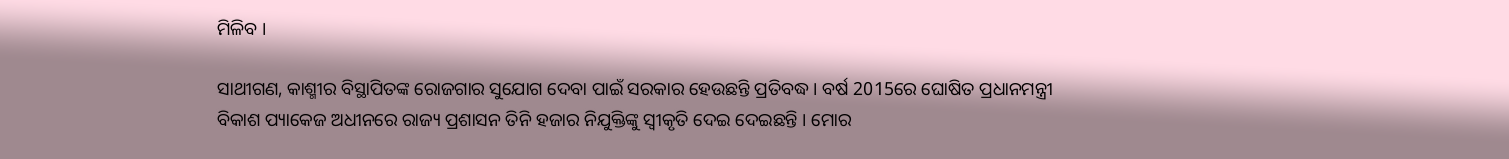ମିଳିବ ।

ସାଥୀଗଣ, କାଶ୍ମୀର ବିସ୍ଥାପିତଙ୍କ ରୋଜଗାର ସୁଯୋଗ ଦେବା ପାଇଁ ସରକାର ହେଉଛନ୍ତି ପ୍ରତିବଦ୍ଧ । ବର୍ଷ 2015ରେ ଘୋଷିତ ପ୍ରଧାନମନ୍ତ୍ରୀ ବିକାଶ ପ୍ୟାକେଜ ଅଧୀନରେ ରାଜ୍ୟ ପ୍ରଶାସନ ତିନି ହଜାର ନିଯୁକ୍ତିଙ୍କୁ ସ୍ୱୀକୃତି ଦେଇ ଦେଇଛନ୍ତି । ମୋର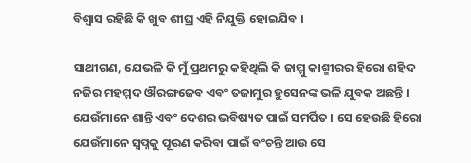ବିଶ୍ୱାସ ରହିଛି କି ଖୁବ ଶୀଘ୍ର ଏହି ନିଯୁକ୍ତି ହୋଇଯିବ ।

ସାଥୀଗଣ, ଯେଭଳି କି ମୁଁ ପ୍ରଥମରୁ କହିଥିଲି କି ଜାମ୍ମୁ କାଶ୍ମୀରର ହିରୋ ଶହିଦ ନଜିର ମହମ୍ମଦ ଔରଙ୍ଗଜେବ ଏବଂ ତଜାମୁର ହୁସେନଙ୍କ ଭଳି ଯୁବକ ଅଛନ୍ତି । ଯେଉଁମାନେ ଶାନ୍ତି ଏବଂ ଦେଶର ଭବିଷ୍ୟତ ପାଇଁ ସମର୍ପିତ । ସେ ହେଉଛି ହିରୋ ଯେଉଁମାନେ ସ୍ୱପ୍ନକୁ ପୂରଣ କରିବା ପାଇଁ ବଂଚନ୍ତି ଆଉ ସେ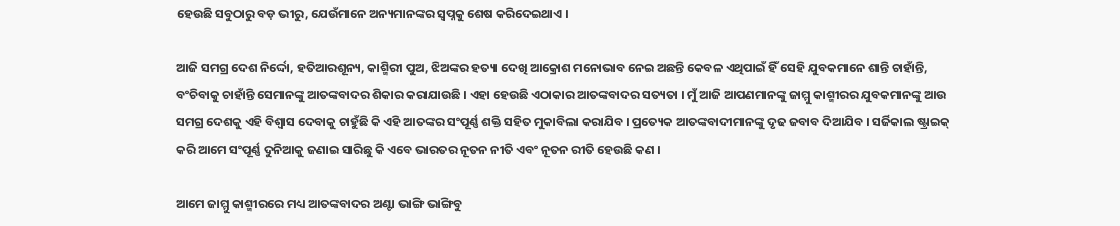ହେଉଛି ସବୁଠାରୁ ବଡ଼ ଭୀରୁ, ଯେଉଁମାନେ ଅନ୍ୟମାନଙ୍କର ସ୍ୱପ୍ନକୁ ଶେଷ କରିଦେଇଥାଏ ।

ଆଜି ସମଗ୍ର ଦେଶ ନିର୍ଦ୍ଦୋ, ହତିଆରଶୂନ୍ୟ, କାଶ୍ମିରୀ ପୁଅ, ଝିଅଙ୍କର ହତ୍ୟା ଦେଖି ଆକ୍ରୋଶ ମନୋଭାବ ନେଇ ଅଛନ୍ତି କେବଳ ଏଥିପାଇଁ ହିଁ ସେହି ଯୁବକମାନେ ଶାନ୍ତି ଚାହାଁନ୍ତି, ବଂଚିବାକୁ ଚାହାଁନ୍ତି ସେମାନଙ୍କୁ ଆତଙ୍କବାଦର ଶିକାର କରାଯାଉଛି । ଏହା ହେଉଛି ଏଠାକାର ଆତଙ୍କବାଦର ସତ୍ୟତା । ମୁଁ ଆଜି ଆପଣମାନଙ୍କୁ ଜାମ୍ମୁ କାଶ୍ମୀରର ଯୁବକମାନଙ୍କୁ ଆଉ ସମଗ୍ର ଦେଶକୁ ଏହି ବିଶ୍ୱାସ ଦେବାକୁ ଚାହୁଁଛି କି ଏହି ଆତଙ୍କର ସଂପୂର୍ଣ୍ଣ ଶକ୍ତି ସହିତ ମୁକାବିଲା କରାଯିବ । ପ୍ରତ୍ୟେକ ଆତଙ୍କବାଦୀମାନଙ୍କୁ ଦୃଢ ଜବାବ ଦିଆଯିବ । ସର୍ଜିକାଲ ଷ୍ଟ୍ରାଇକ୍ କରି ଆମେ ସଂପୂର୍ଣ୍ଣ ଦୁନିଆକୁ ଜଣାଇ ସାରିଛୁ କି ଏବେ ଭାରତର ନୂତନ ନୀତି ଏବଂ ନୂତନ ରୀତି ହେଉଛି କଣ ।

ଆମେ ଜାମ୍ମୁ କାଶ୍ମୀରରେ ମଧ୍ୟ ଆତଙ୍କବାଦର ଅଣ୍ଟା ଭାଙ୍ଗି ଭାଙ୍ଗିବୁ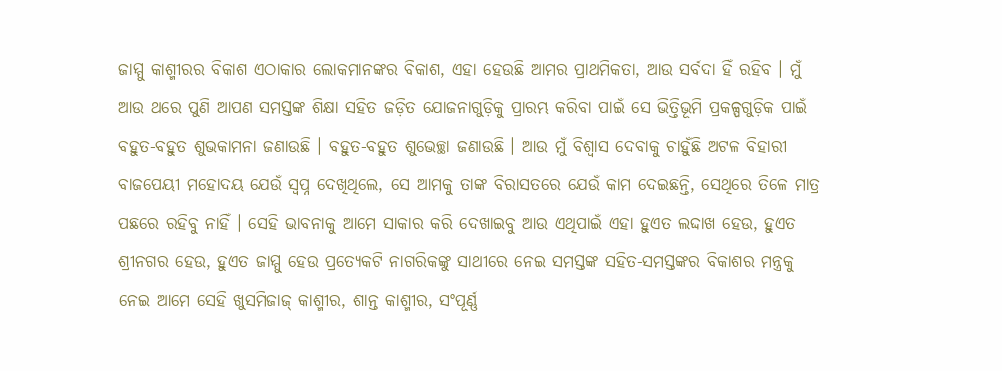ଜାମ୍ମୁ କାଶ୍ମୀରର ବିକାଶ ଏଠାକାର ଲୋକମାନଙ୍କର ବିକାଶ, ଏହା ହେଉଛି ଆମର ପ୍ରାଥମିକତା, ଆଉ ସର୍ବଦା ହିଁ ରହିବ । ମୁଁ ଆଉ ଥରେ ପୁଣି ଆପଣ ସମସ୍ତଙ୍କ ଶିକ୍ଷା ସହିତ ଜଡ଼ିତ ଯୋଜନାଗୁଡ଼ିକୁ ପ୍ରାରମ୍ଭ କରିବା ପାଇଁ ସେ ଭିତ୍ତିଭୂମି ପ୍ରକଳ୍ପଗୁଡ଼ିକ ପାଇଁ ବହୁତ-ବହୁତ ଶୁଭକାମନା ଜଣାଉଛି । ବହୁତ-ବହୁତ ଶୁଭେଚ୍ଛା ଜଣାଉଛି । ଆଉ ମୁଁ ବିଶ୍ୱାସ ଦେବାକୁ ଚାହୁଁଛି ଅଟଳ ବିହାରୀ ବାଜପେୟୀ ମହୋଦୟ ଯେଉଁ ସ୍ୱପ୍ନ ଦେଖିଥିଲେ, ସେ ଆମକୁ ତାଙ୍କ ବିରାସତରେ ଯେଉଁ କାମ ଦେଇଛନ୍ତି, ସେଥିରେ ତିଳେ ମାତ୍ର ପଛରେ ରହିବୁ ନାହିଁ । ସେହି ଭାବନାକୁ ଆମେ ସାକାର କରି ଦେଖାଇବୁ ଆଉ ଏଥିପାଇଁ ଏହା ହୁଏତ ଲଦ୍ଦାଖ ହେଉ, ହୁଏତ ଶ୍ରୀନଗର ହେଉ, ହୁଏତ ଜାମ୍ମୁ ହେଉ ପ୍ରତ୍ୟେକଟି ନାଗରିକଙ୍କୁ ସାଥୀରେ ନେଇ ସମସ୍ତଙ୍କ ସହିତ-ସମସ୍ତଙ୍କର ବିକାଶର ମନ୍ତ୍ରକୁ ନେଇ ଆମେ ସେହି ଖୁସମିଜାଜ୍ କାଶ୍ମୀର, ଶାନ୍ତ କାଶ୍ମୀର, ସଂପୂର୍ଣ୍ଣ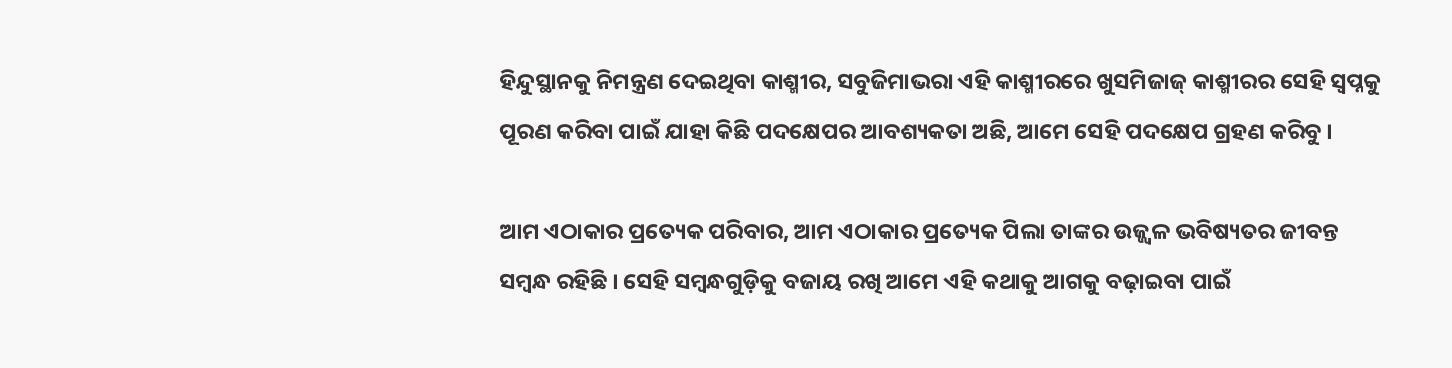ହିନ୍ଦୁସ୍ଥାନକୁ ନିମନ୍ତ୍ରଣ ଦେଇଥିବା କାଶ୍ମୀର, ସବୁଜିମାଭରା ଏହି କାଶ୍ମୀରରେ ଖୁସମିଜାଜ୍ କାଶ୍ମୀରର ସେହି ସ୍ୱପ୍ନକୁ ପୂରଣ କରିବା ପାଇଁ ଯାହା କିଛି ପଦକ୍ଷେପର ଆବଶ୍ୟକତା ଅଛି, ଆମେ ସେହି ପଦକ୍ଷେପ ଗ୍ରହଣ କରିବୁ ।

ଆମ ଏଠାକାର ପ୍ରତ୍ୟେକ ପରିବାର, ଆମ ଏଠାକାର ପ୍ରତ୍ୟେକ ପିଲା ତାଙ୍କର ଉଜ୍ଜ୍ୱଳ ଭବିଷ୍ୟତର ଜୀବନ୍ତ ସମ୍ବନ୍ଧ ରହିଛି । ସେହି ସମ୍ବନ୍ଧଗୁଡ଼ିକୁ ବଜାୟ ରଖି ଆମେ ଏହି କଥାକୁ ଆଗକୁ ବଢ଼ାଇବା ପାଇଁ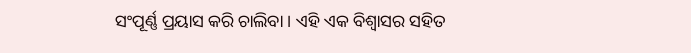ସଂପୂର୍ଣ୍ଣ ପ୍ରୟାସ କରି ଚାଲିବା । ଏହି ଏକ ବିଶ୍ୱାସର ସହିତ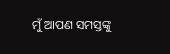ମୁଁ ଆପଣ ସମସ୍ତଙ୍କୁ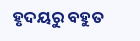ହୃଦୟରୁ ବହୁତ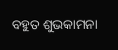ବହୁତ ଶୁଭକାମନା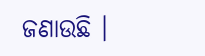ଜଣାଉଛି ।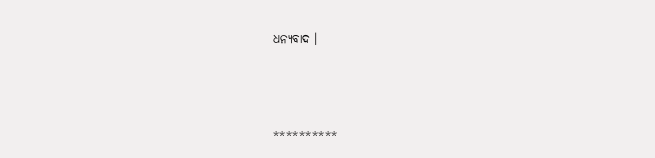ଧନ୍ୟବାଦ ।



**********